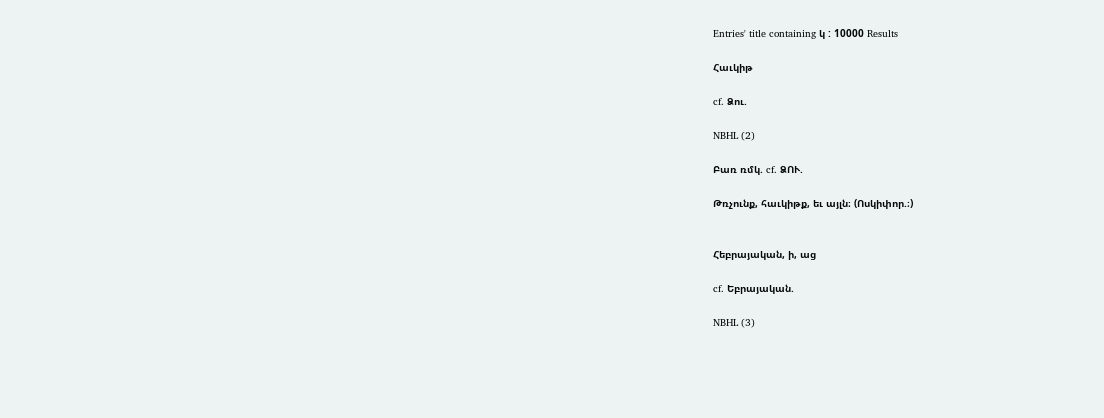Entries' title containing կ : 10000 Results

Հաւկիթ

cf. Ձու.

NBHL (2)

Բառ ռմկ. cf. ՁՈՒ.

Թռչունք, հաւկիթք, եւ այլն։ (Ոսկիփոր.։)


Հեբրայական, ի, աց

cf. Եբրայական.

NBHL (3)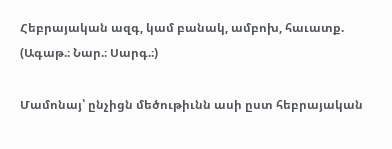Հեբրայական ազգ, կամ բանակ, ամբոխ, հաւատք. (Ագաթ.։ Նար.։ Սարգ.։)

Մամոնայ՝ ընչիցն մեծութիւնն ասի ըստ հեբրայական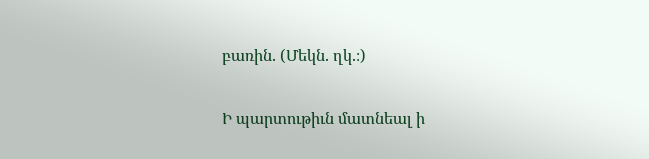բառին. (Մեկն. ղկ.։)

Ի պարտութիւն մատնեալ ի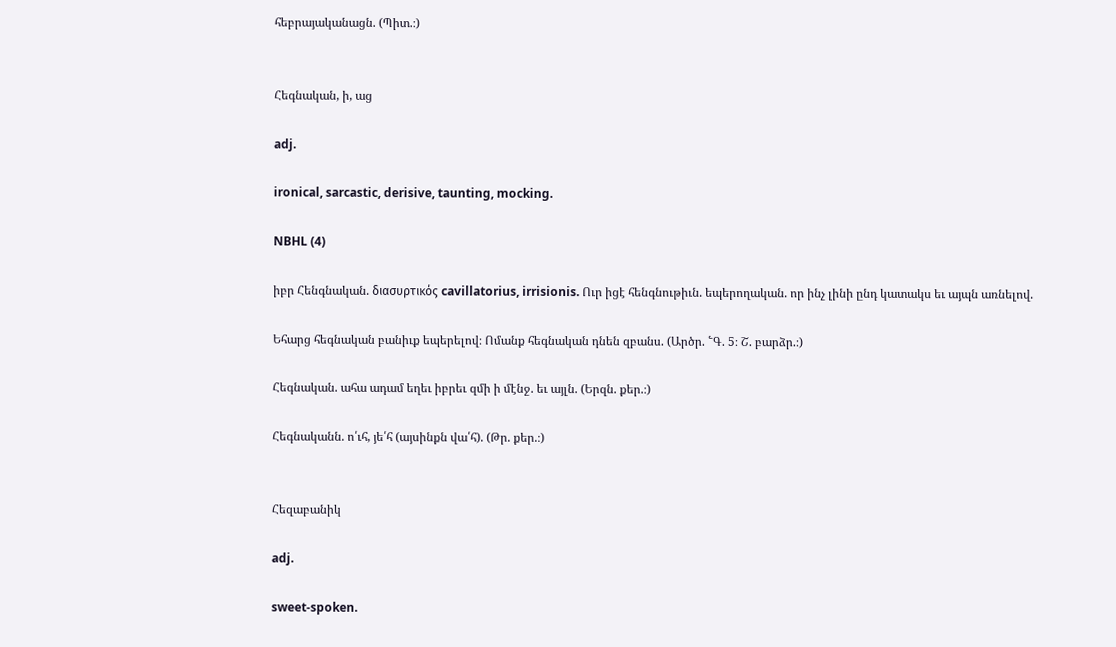հեբրայականացն. (Պիտ.։)


Հեգնական, ի, աց

adj.

ironical, sarcastic, derisive, taunting, mocking.

NBHL (4)

իբր Հենգնական. διασυρτικός cavillatorius, irrisionis. Ուր իցէ հենգնութիւն. եպերողական. որ ինչ լինի ընդ կատակս եւ այպն առնելով.

Եհարց հեգնական բանիւք եպերելով։ Ոմանք հեգնական դնեն զբանս. (Արծր. ՟Գ. 5։ Շ. բարձր.։)

Հեգնական. ահա ադամ եղեւ իբրեւ զմի ի մէնջ. եւ այլն. (Երզն. քեր.։)

Հեգնականն. ո՛ւհ, յե՛հ (այսինքն վա՛հ). (Թր. քեր.։)


Հեզաբանիկ

adj.

sweet-spoken.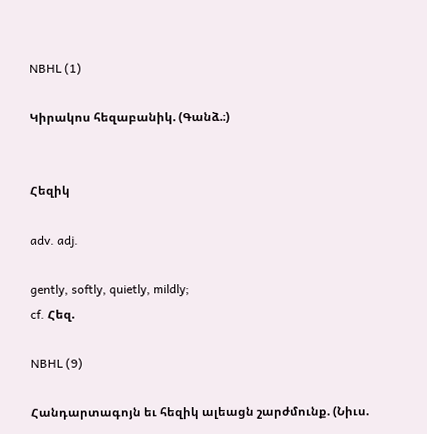NBHL (1)

Կիրակոս հեզաբանիկ. (Գանձ.։)


Հեզիկ

adv. adj.

gently, softly, quietly, mildly;
cf. Հեզ.

NBHL (9)

Հանդարտագոյն եւ հեզիկ ալեացն շարժմունք. (Նիւս.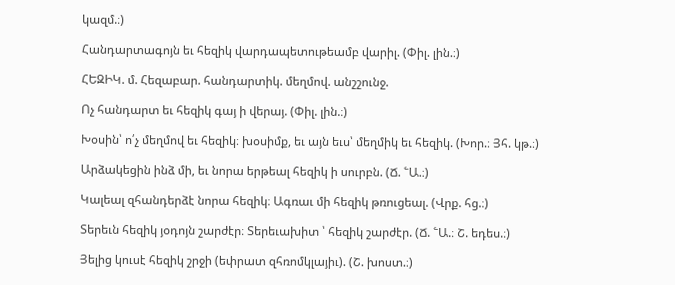կազմ.։)

Հանդարտագոյն եւ հեզիկ վարդապետութեամբ վարիլ. (Փիլ. լին.։)

ՀԵԶԻԿ. մ. Հեզաբար. հանդարտիկ. մեղմով. անշշունջ.

Ոչ հանդարտ եւ հեզիկ գայ ի վերայ. (Փիլ. լին.։)

Խօսին՝ ո՛չ մեղմով եւ հեզիկ։ խօսիմք, եւ այն եւս՝ մեղմիկ եւ հեզիկ. (Խոր.։ Յհ. կթ.։)

Արձակեցին ինձ մի, եւ նորա երթեալ հեզիկ ի սուրբն. (Ճ. ՟Ա.։)

Կալեալ զհանդերձէ նորա հեզիկ։ Ագռաւ մի հեզիկ թռուցեալ. (Վրք. հց.։)

Տերեւն հեզիկ յօդոյն շարժէր։ Տերեւախիտ ՝ հեզիկ շարժէր. (Ճ. ՟Ա.։ Շ. եդես.։)

Յելից կուսէ հեզիկ շրջի (եփրատ զհռոմկլայիւ). (Շ. խոստ.։)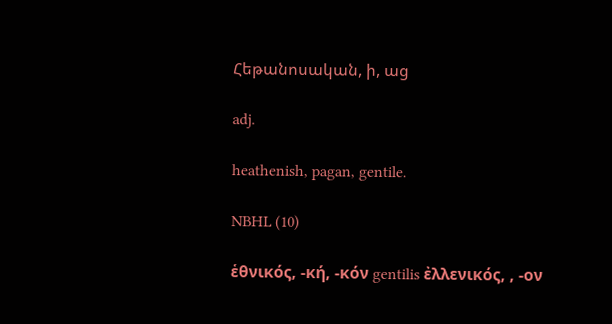Հեթանոսական, ի, աց

adj.

heathenish, pagan, gentile.

NBHL (10)

ἑθνικός, -κή, -κόν gentilis ἐλλενικός, , -ον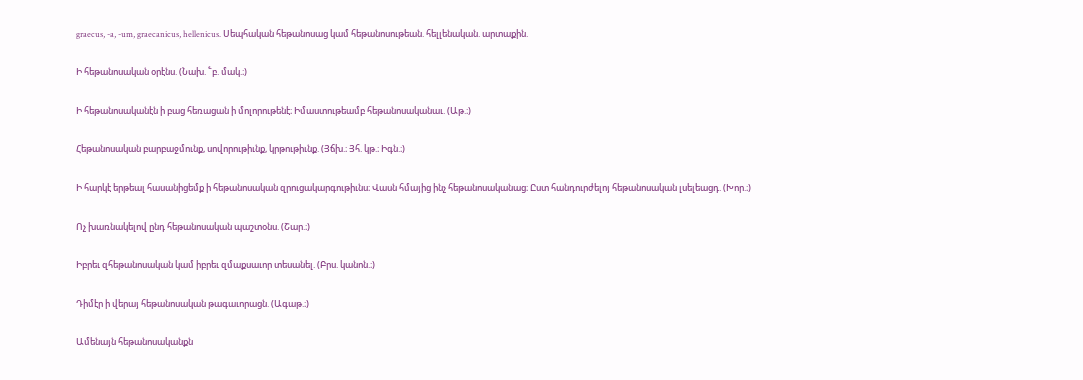graecus, -a, -um, graecanicus, hellenicus. Սեպհական հեթանոսաց կամ հեթանոսութեան. հելլենական. արտաքին.

Ի հեթանոսական օրէնս. (Նախ. ՟բ. մակ.։)

Ի հեթանոսականէն ի բաց հեռացան ի մոլորութենէ։ Իմաստութեամբ հեթանոսականաւ. (Աթ.։)

Հեթանոսական բարբաջմունք, սովորութիւնք, կրթութիւնք. (Յճխ.։ Յհ. կթ.։ Իգն.։)

Ի հարկէ երթեալ հասանիցեմք ի հեթանոսական զրուցակարգութիւնս։ Վասն հմայից ինչ հեթանոսականաց։ Ըստ հանդուրժելոյ հեթանոսական լսելեացդ. (Խոր.։)

Ոչ խառնակելով ընդ հեթանոսական պաշտօնս. (Շար.։)

Իբրեւ զհեթանոսական կամ իբրեւ զմաքսաւոր տեսանել. (Բրս. կանոն.։)

Դիմէր ի վերայ հեթանոսական թագաւորացն. (Ագաթ.։)

Ամենայն հեթանոսականքն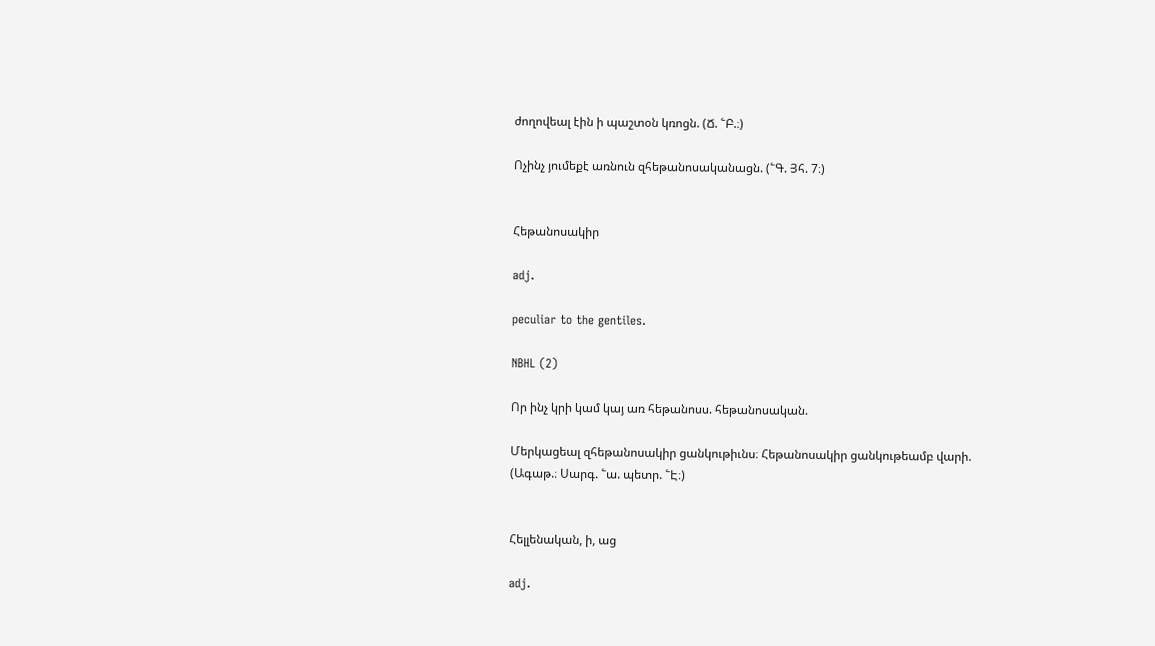ժողովեալ էին ի պաշտօն կռոցն. (Ճ. ՟Բ.։)

Ոչինչ յումեքէ առնուն զհեթանոսականացն. (՟Գ. Յհ. 7։)


Հեթանոսակիր

adj.

peculiar to the gentiles.

NBHL (2)

Որ ինչ կրի կամ կայ առ հեթանոսս. հեթանոսական.

Մերկացեալ զհեթանոսակիր ցանկութիւնս։ Հեթանոսակիր ցանկութեամբ վարի. (Ագաթ.։ Սարգ. ՟ա. պետր. ՟Է։)


Հելլենական, ի, աց

adj.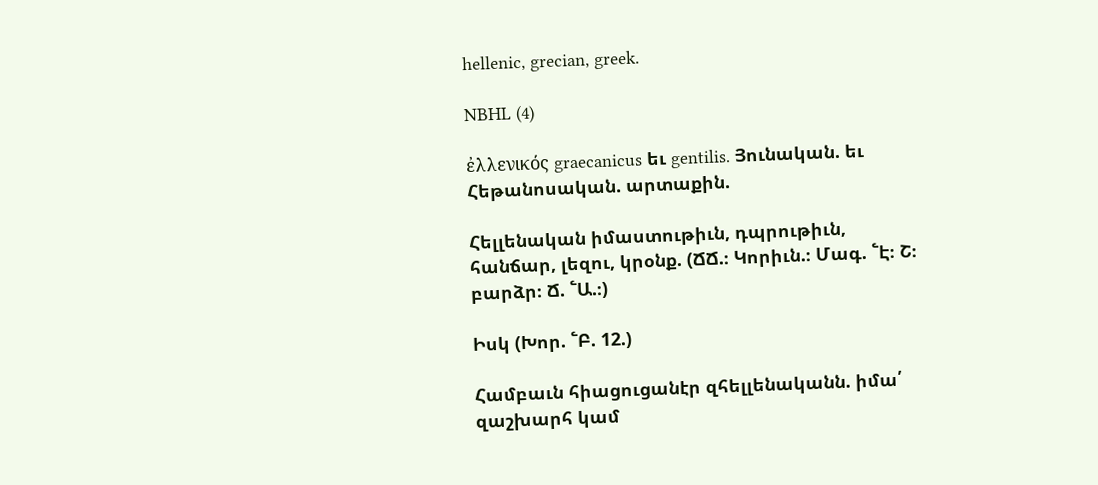hellenic, grecian, greek.

NBHL (4)

ἐλλενικός graecanicus եւ gentilis. Յունական. եւ Հեթանոսական. արտաքին.

Հելլենական իմաստութիւն, դպրութիւն, հանճար, լեզու, կրօնք. (ՃՃ.։ Կորիւն.։ Մագ. ՟Է։ Շ։ բարձր։ Ճ. ՟Ա.։)

Իսկ (Խոր. ՟Բ. 12.)

Համբաւն հիացուցանէր զհելլենականն. իմա՛ զաշխարհ կամ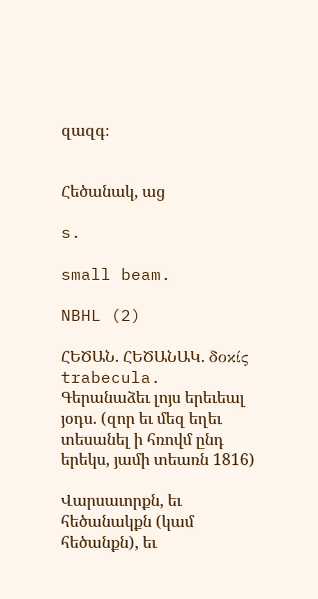զազգ։


Հեծանակ, աց

s.

small beam.

NBHL (2)

ՀԵԾԱՆ. ՀԵԾԱՆԱԿ. δοκίς trabecula. Գերանաձեւ լոյս երեւեալ յօդս. (զոր եւ մեզ եղեւ տեսանել ի հռովմ ընդ երեկս, յամի տեառն 1816)

Վարսաւորքն, եւ հեծանակքն (կամ հեծանքն), եւ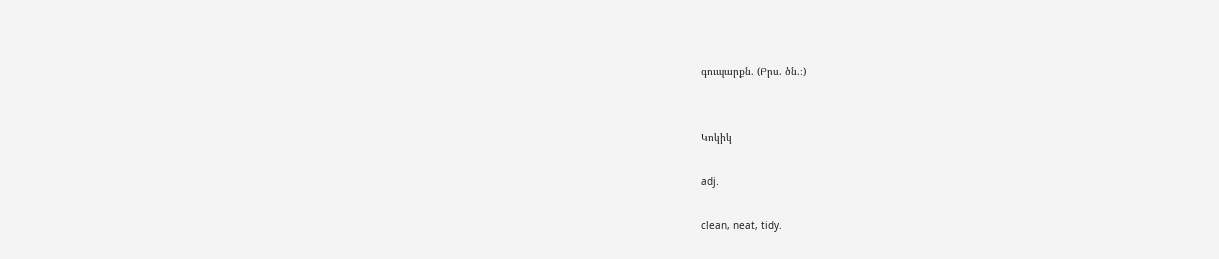գուպարքն. (Բրս. ծն.։)


Կոկիկ

adj.

clean, neat, tidy.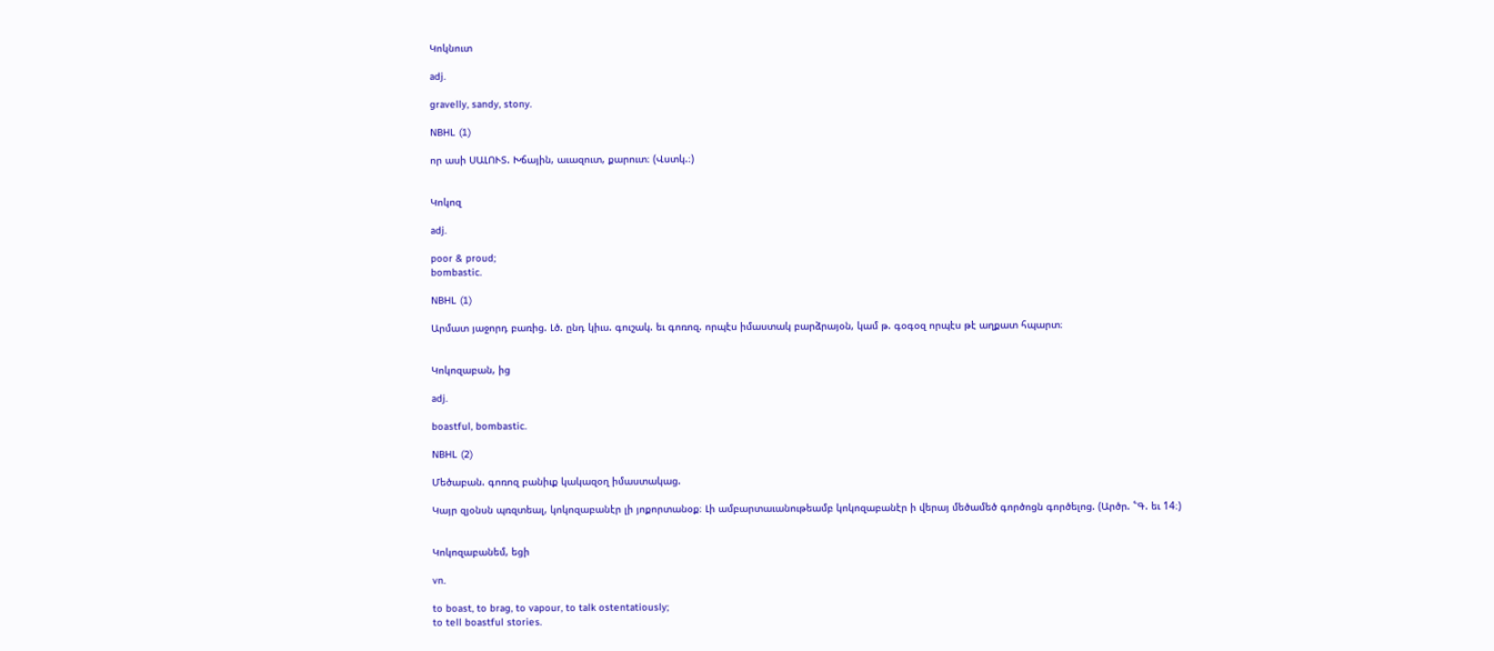Կոկնուտ

adj.

gravelly, sandy, stony.

NBHL (1)

որ ասի ՍԱԼՈՒՏ. Խճային, աւազուտ, քարուտ։ (Վստկ.։)


Կոկոզ

adj.

poor & proud;
bombastic.

NBHL (1)

Արմատ յաջորդ բառից. Լծ. ընդ կիւս. գուշակ. եւ գոռոզ. որպէս իմաստակ բարձրայօն, կամ թ. գօգօզ որպէս թէ աղքատ հպարտ։


Կոկոզաբան, ից

adj.

boastful, bombastic.

NBHL (2)

Մեծաբան. գոռոզ բանիւք կակազօղ իմաստակաց.

Կայր զյօնսն պռզտեալ, կոկոզաբանէր լի յոքորտանօք։ Լի ամբարտաւանութեամբ կոկոզաբանէր ի վերայ մեծամեծ գործոցն գործելոց. (Արծր. ՟Գ. եւ 14։)


Կոկոզաբանեմ, եցի

vn.

to boast, to brag, to vapour, to talk ostentatiously;
to tell boastful stories.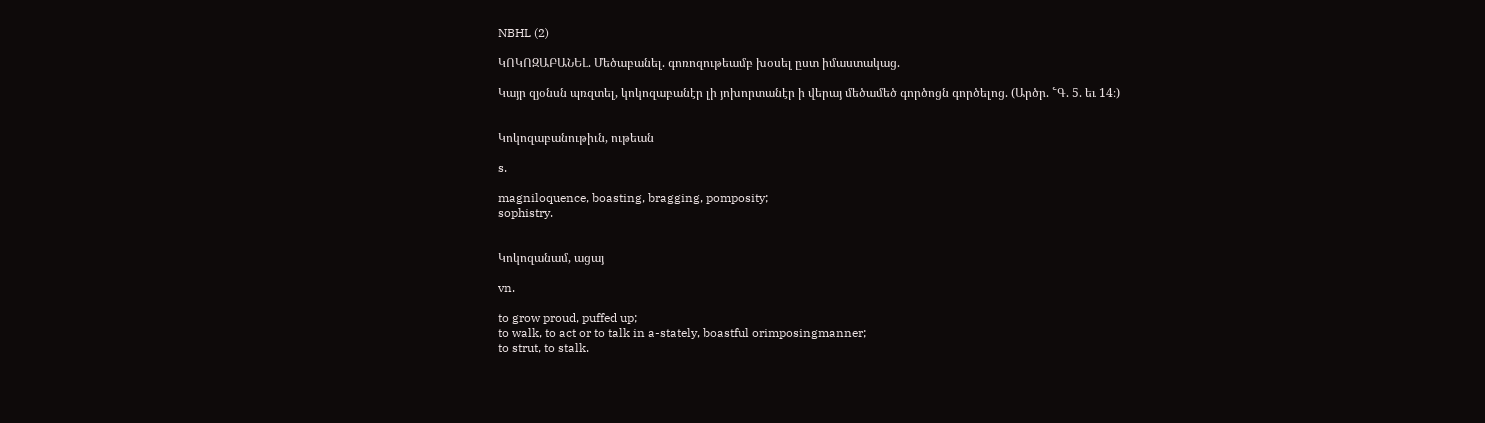NBHL (2)

ԿՈԿՈԶԱԲԱՆԵԼ. Մեծաբանել. գոռոզութեամբ խօսել ըստ իմաստակաց.

Կայր զյօնսն պռզտել, կոկոզաբանէր լի յոխորտանէր ի վերայ մեծամեծ գործոցն գործելոց. (Արծր. ՟Գ. 5. եւ 14։)


Կոկոզաբանութիւն, ութեան

s.

magniloquence, boasting, bragging, pomposity;
sophistry.


Կոկոզանամ, ացայ

vn.

to grow proud, puffed up;
to walk, to act or to talk in a-stately, boastful orimposingmanner;
to strut, to stalk.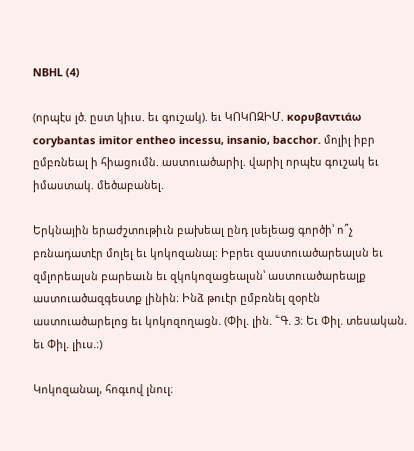NBHL (4)

(որպէս լծ. ըստ կիւս. եւ գուշակ). եւ ԿՈԿՈԶԻՄ. κορυβαντιάω corybantas imitor entheo incessu, insanio, bacchor. մոլիլ իբր ըմբռնեալ ի հիացումն. աստուածարիլ. վարիլ որպէս գուշակ եւ իմաստակ. մեծաբանել.

Երկնային երաժշտութիւն բախեալ ընդ լսելեաց գործի՝ ո՞չ բռնադատէր մոլել եւ կոկոզանալ։ Իբրեւ զաստուածարեալսն եւ զմլորեալսն բարեաւն եւ զկոկոզացեալսն՝ աստուածարեալք աստուածազգեստք լինին։ Ինձ թուէր ըմբռնել զօրէն աստուածարելոց եւ կոկոզողացն. (Փիլ. լին. ՟Գ. 3։ Եւ Փիլ. տեսական. եւ Փիլ. լիւս.։)

Կոկոզանալ, հոգւով լնուլ։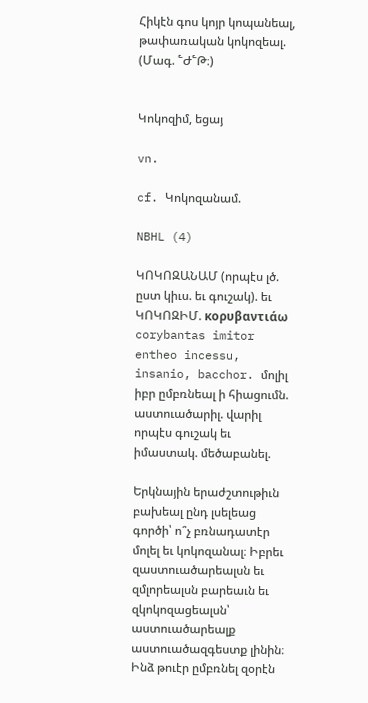Հիկէն գոս կոյր կոպանեալ, թափառական կոկոզեալ. (Մագ. ՟Ժ՟Թ։)


Կոկոզիմ, եցայ

vn.

cf. Կոկոզանամ.

NBHL (4)

ԿՈԿՈԶԱՆԱՄ (որպէս լծ. ըստ կիւս. եւ գուշակ). եւ ԿՈԿՈԶԻՄ. κορυβαντιάω corybantas imitor entheo incessu, insanio, bacchor. մոլիլ իբր ըմբռնեալ ի հիացումն. աստուածարիլ. վարիլ որպէս գուշակ եւ իմաստակ. մեծաբանել.

Երկնային երաժշտութիւն բախեալ ընդ լսելեաց գործի՝ ո՞չ բռնադատէր մոլել եւ կոկոզանալ։ Իբրեւ զաստուածարեալսն եւ զմլորեալսն բարեաւն եւ զկոկոզացեալսն՝ աստուածարեալք աստուածազգեստք լինին։ Ինձ թուէր ըմբռնել զօրէն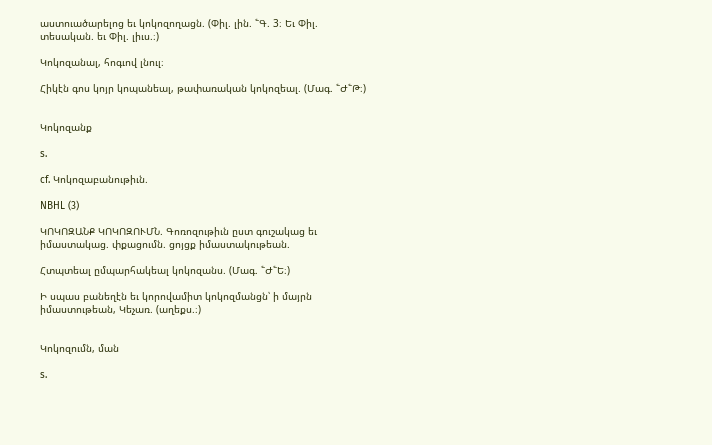աստուածարելոց եւ կոկոզողացն. (Փիլ. լին. ՟Գ. 3։ Եւ Փիլ. տեսական. եւ Փիլ. լիւս.։)

Կոկոզանալ, հոգւով լնուլ։

Հիկէն գոս կոյր կոպանեալ, թափառական կոկոզեալ. (Մագ. ՟Ժ՟Թ։)


Կոկոզանք

s.

cf. Կոկոզաբանութիւն.

NBHL (3)

ԿՈԿՈԶԱՆՔ ԿՈԿՈԶՈՒՄՆ. Գոռոզութիւն ըստ գուշակաց եւ իմաստակաց. փքացումն. ցոյցք իմաստակութեան.

Հտպտեալ ըմպարհակեալ կոկոզանս. (Մագ. ՟Ժ՟Ե։)

Ի սպաս բանեղէն եւ կորովամիտ կոկոզմանցն՝ ի մայրն իմաստութեան, Կեչառ. (աղեքս.։)


Կոկոզումն, ման

s.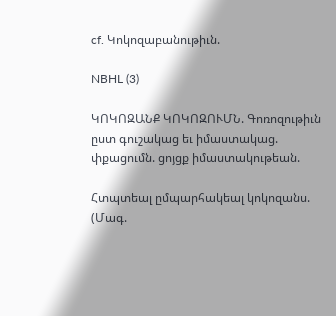cf. Կոկոզաբանութիւն.

NBHL (3)

ԿՈԿՈԶԱՆՔ ԿՈԿՈԶՈՒՄՆ. Գոռոզութիւն ըստ գուշակաց եւ իմաստակաց. փքացումն. ցոյցք իմաստակութեան.

Հտպտեալ ըմպարհակեալ կոկոզանս. (Մագ.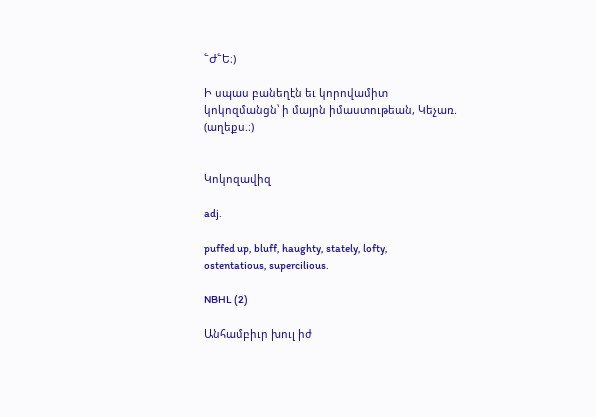՟Ժ՟Ե։)

Ի սպաս բանեղէն եւ կորովամիտ կոկոզմանցն՝ ի մայրն իմաստութեան, Կեչառ. (աղեքս.։)


Կոկոզավիզ

adj.

puffed up, bluff, haughty, stately, lofty, ostentatious, supercilious.

NBHL (2)

Անհամբիւր խուլ իժ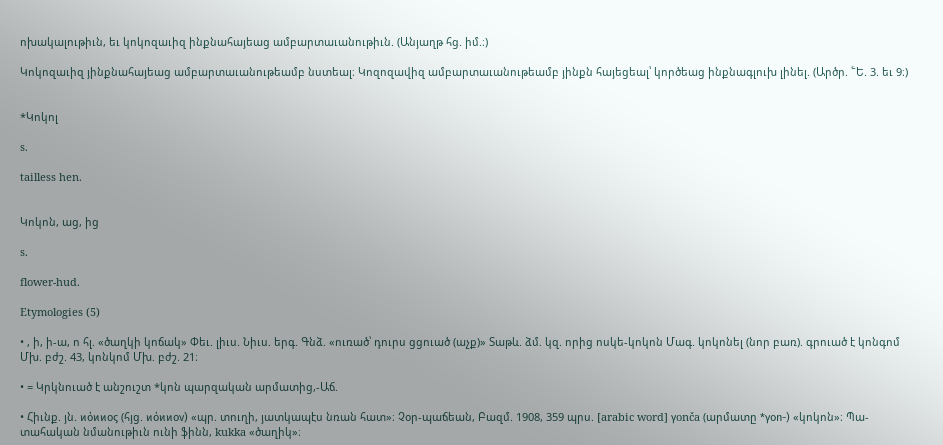ոխակալութիւն, եւ կոկոզաւիզ ինքնահայեաց ամբարտաւանութիւն. (Անյաղթ հց. իմ.։)

Կոկոզաւիզ յինքնահայեաց ամբարտաւանութեամբ նստեալ։ Կոզոզավիզ ամբարտաւանութեամբ յինքն հայեցեալ՝ կործեաց ինքնագլուխ լինել. (Արծր. ՟Ե. 3. եւ 9։)


*Կոկոլ

s.

tailless hen.


Կոկոն, աց, ից

s.

flower-hud.

Etymologies (5)

• , ի, ի-ա, ո հլ. «ծաղկի կոճակ» Փեւ. լիւս. Նիւս. երգ. Գնձ. «ուռած՝ դուրս ցցուած (աչք)» Տաթև. ձմ. կզ. որից ոսկե-կոկոն Մագ. կոկոնել (նոր բառ). գրուած է կոնգոմ Մխ. բժշ. 43, կոնկոմ Մխ. բժշ. 21։

• = Կրկնուած է անշուշտ *կոն պարզական արմատից,-Աճ.

• Հիւնք. յն. ϰόϰϰος (հյց. ϰόϰϰον) «պր. տուղի, յատկապէս նռան հատ»։ Չօր-պաճեան, Բազմ. 1908, 359 պրս. [arabic word] γonča (արմատը *γon-) «կոկոն»։ Պա-տահական նմանութիւն ունի ֆինն, kukka «ծաղիկ»։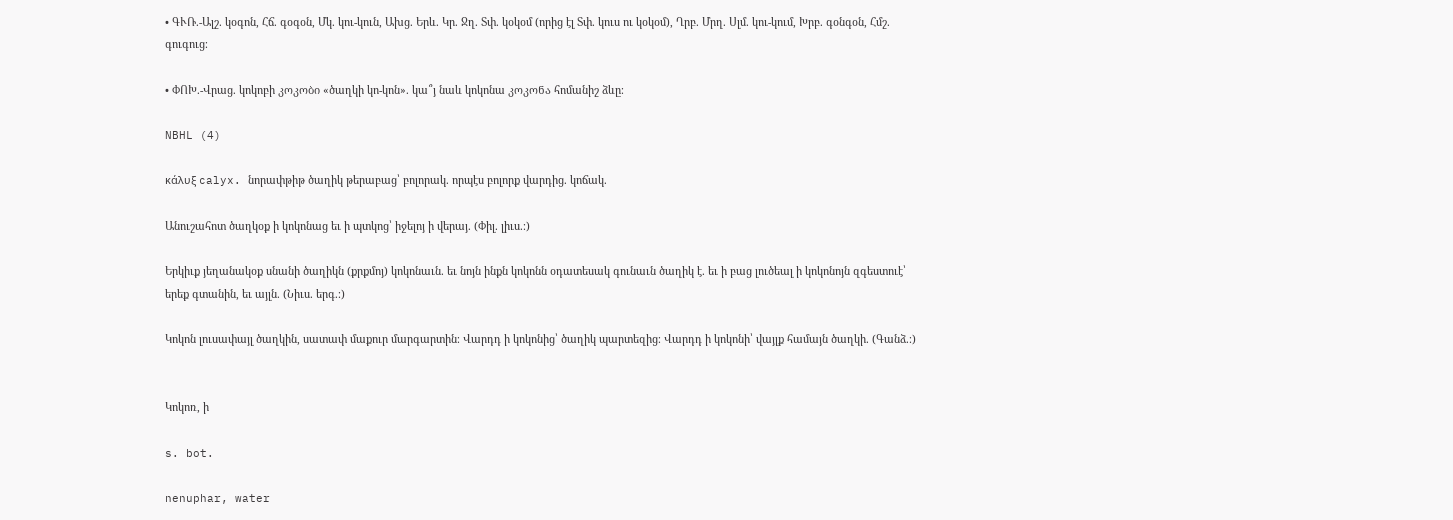• ԳՒՌ.-Ալշ. կօգոն, Հճ. գօգօն, Մկ. կու-կուն, Ախց. Երև. Կր. Ջղ. Տփ. կօկօմ (որից էլ Տփ. կուս ու կօկօմ), Ղրբ. Մրղ. Սլմ. կու-կում, Խրբ. գօնգօն, Հմշ. գուգուց։

• ՓՈԽ.-Վրաց. կոկոբի კოკობი «ծաղկի կո-կոն». կա՞յ նաև կոկոնա კოკონა հոմանիշ ձևը։

NBHL (4)

κάλυξ calyx. նորափթիթ ծաղիկ թերաբաց՝ բոլորակ. որպէս բոլորք վարդից. կոճակ.

Անուշահոտ ծաղկօք ի կոկոնաց եւ ի պտկոց՝ իջելոյ ի վերայ. (Փիլ. լիւս.։)

Երկիւք յեղանակօք սնանի ծաղիկն (քրքմոյ) կոկոնաւն. եւ նոյն ինքն կոկոնն օդատեսակ գունաւն ծաղիկ է. եւ ի բաց լուծեալ ի կոկոնոյն զգեստուէ՝ երեք գտանին, եւ այլն. (Նիւս. երգ.։)

Կոկոն լուսափայլ ծաղկին, սատափ մաքուր մարգարտին։ Վարդդ ի կոկոնից՝ ծաղիկ պարտեզից։ Վարդդ ի կոկոնի՝ վայլք համայն ծաղկի. (Գանձ.։)


Կոկոռ, ի

s. bot.

nenuphar, water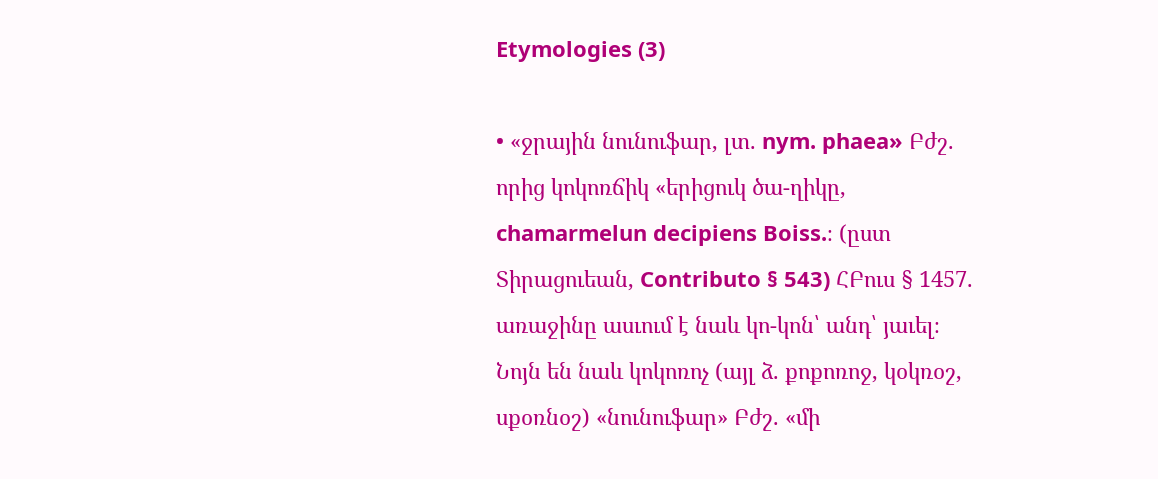Etymologies (3)

• «ջրային նունուֆար, լտ. nym. phaea» Բժշ. որից կոկոռճիկ «երիցուկ ծա-ղիկը, chamarmelun decipiens Boiss.։ (ըստ Տիրացուեան, Contributo § 543) ՀԲուս § 1457. առաջինը ասւում է նաև կո-կոն՝ անդ՝ յաւել։ Նոյն են նաև կոկոռոչ (այլ ձ. քոքոռոջ, կօկռօշ, սքօռնօշ) «նունուֆար» Բժշ. «մի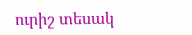ուրիշ տեսակ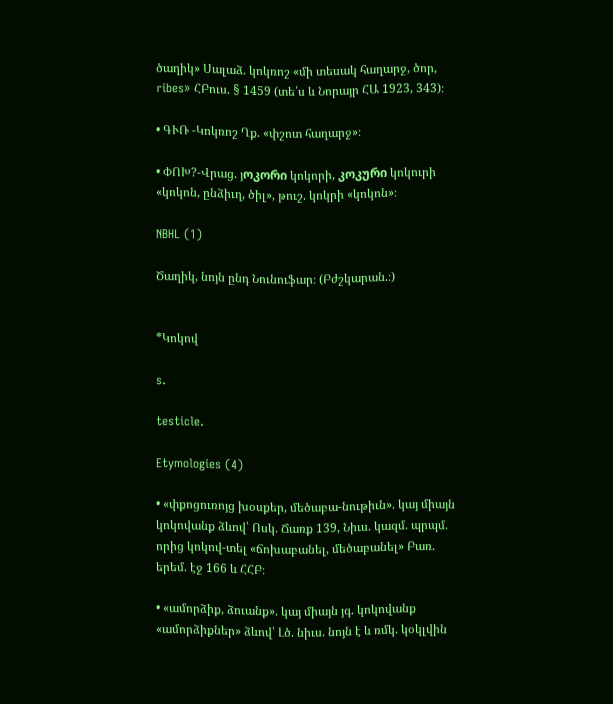ծաղիկ» Սալաձ. կոկռոշ «մի տեսակ հաղարջ, ծոր, ribes» ՀԲուս. § 1459 (տե՛ս և Նորայր ՀԱ 1923, 343)։

• ԳՒՌ -Կոկռոշ Ղք. «փշոտ հաղարջ»։

• ՓՈԽ?-Վրաց. յოკორი կոկորի, კოკური կոկուրի «կոկոն, ընձիւղ, ծիլ», թուշ. կոկրի «կոկոն»։

NBHL (1)

Ծաղիկ, նոյն ընդ Նունուֆար։ (Բժշկարան.։)


*Կոկով

s.

testicle.

Etymologies (4)

• «փքոցուռոյց խօսքեր, մեծաբա-նութիւն». կայ միայն կոկովանք ձևով՝ Ոսկ. Ճառք 139, Նիւս. կազմ. պրպմ. որից կոկով-տել «ճոխաբանել, մեծաբանել» Բառ. երեմ. էջ 166 և ՀՀԲ։

• «ամորձիք, ձուանք». կայ միայն յգ. կոկովանք «ամորձիքներ» ձևով՝ Լծ. նիւս. նոյն է և ռմկ. կօկլվին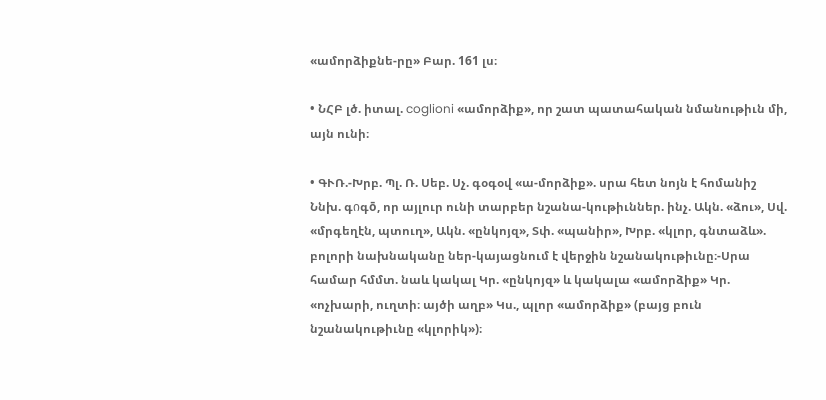«ամորձիքնե-րը» Բար. 161 լս։

• ՆՀԲ լծ. իտալ. coglioni «ամորձիք», որ շատ պատահական նմանութիւն մի, այն ունի։

• ԳՒՌ.-Խրբ. Պլ. Ռ. Սեբ. Սչ. գօգօվ «ա-մորձիք». սրա հետ նոյն է հոմանիշ Ննխ. գიգō, որ այլուր ունի տարբեր նշանա-կութիւններ. ինչ. Ակն. «ձու», Սվ. «մրգեղէն, պտուղ», Ակն. «ընկոյզ», Տփ. «պանիր», Խրբ. «կլոր, գնտաձև». բոլորի նախնականը ներ-կայացնում է վերջին նշանակութիւնը։-Սրա համար հմմտ. նաև կակալ Կր. «ընկոյզ» և կակալա «ամորձիք» Կր. «ոչխարի, ուղտի։ այծի աղբ» Կս., պլոր «ամորձիք» (բայց բուն նշանակութիւնը «կլորիկ»)։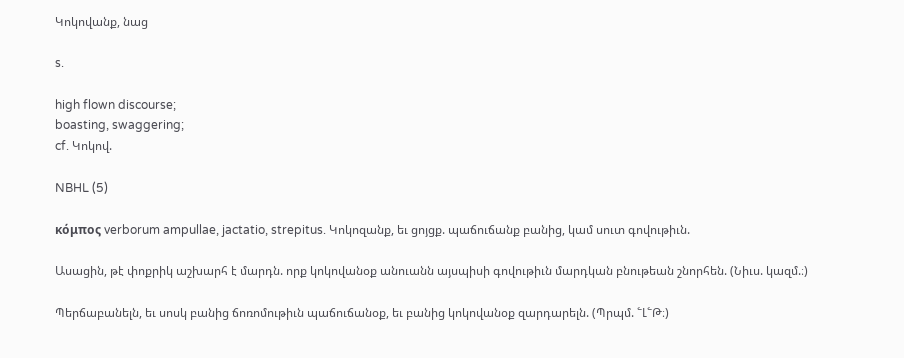Կոկովանք, նաց

s.

high flown discourse;
boasting, swaggering;
cf. Կոկով.

NBHL (5)

κόμπος verborum ampullae, jactatio, strepitus. Կոկոզանք, եւ ցոյցք. պաճուճանք բանից, կամ սուտ գովութիւն.

Ասացին, թէ փոքրիկ աշխարհ է մարդն. որք կոկովանօք անուանն այսպիսի գովութիւն մարդկան բնութեան շնորհեն. (Նիւս. կազմ.։)

Պերճաբանելն, եւ սոսկ բանից ճոռոմութիւն պաճուճանօք, եւ բանից կոկովանօք զարդարելն. (Պրպմ. ՟Լ՟Թ։)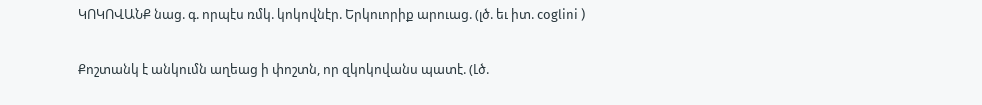ԿՈԿՈՎԱՆՔ նաց. գ. որպէս ռմկ. կոկովնէր. Երկուորիք արուաց. (լծ. եւ իտ. coglini )

Քոշտանկ է անկումն աղեաց ի փոշտն, որ զկոկովանս պատէ. (Լծ.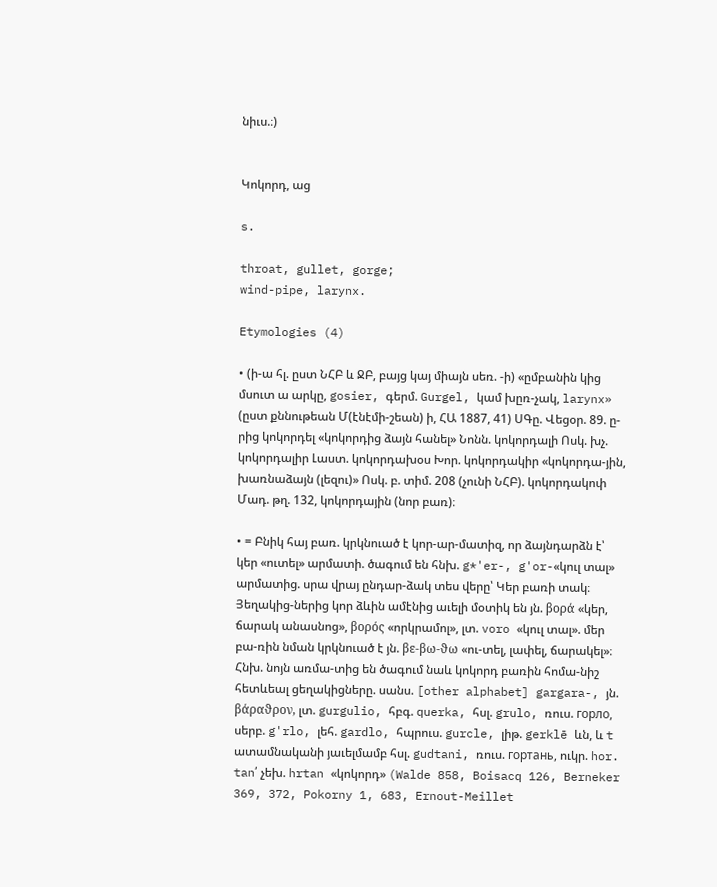նիւս.։)


Կոկորդ, աց

s.

throat, gullet, gorge;
wind-pipe, larynx.

Etymologies (4)

• (ի-ա հլ. ըստ ՆՀԲ և ՋԲ, բայց կայ միայն սեռ. -ի) «ըմբանին կից մսուտ ա արկը, gosier, գերմ. Gurgel, կամ խըռ-չակ, larynx» (ըստ քննութեան Մ(էնէմի-շեան) ի, ՀԱ 1887, 41) ՍԳը. Վեցօր. 89. ը-րից կոկորդել «կոկորդից ձայն հանել» Նոնն. կոկորդալի Ոսկ. խչ. կոկորդալիր Լաստ. կոկորդախօս Խոր. կոկորդակիր «կոկորդա-յին, խառնաձայն (լեզու)» Ոսկ. բ. տիմ. 208 (չունի ՆՀԲ). կոկորդակոփ Մադ. թղ. 132, կոկորդային (նոր բառ)։

• = Բնիկ հայ բառ. կրկնուած է կոր-ար-մատիզ, որ ձայնդարձն է՝ կեր «ուտել» արմատի. ծագում են հնխ. g*'er-, g'or-«կուլ տալ» արմատից. սրա վրայ ընդար-ձակ տես վերը՝ Կեր բառի տակ։ Յեղակից-ներից կոր ձևին ամէնից աւելի մօտիկ են յն. βορά «կեր, ճարակ անասնոց», βορός «որկրամոլ», լտ. voro «կուլ տալ». մեր բա-ռին նման կրկնուած է յն. βε-βω-ϑω «ու-տել, լափել, ճարակել»։ Հնխ. նոյն առմա-տից են ծագում նաև կոկորդ բառին հոմա-նիշ հետևեալ ցեղակիցները. սանս. [other alphabet] gargara-, յն. βάραϑρον, լտ. gurgulio, հբգ. querka, հսլ. grulo, ռուս. горлo, սերբ. g'rlo, լեհ. gardlo, հպրուս. gurcle, լիթ. gerklē ևն, և t ատամնականի յաւելմամբ հսլ. gudtani, ռուս. гортань, ուկր. hor. tan՛ չեխ. hrtan «կոկորդ» (Walde 858, Boisacq 126, Berneker 369, 372, Pokorny 1, 683, Ernout-Meillet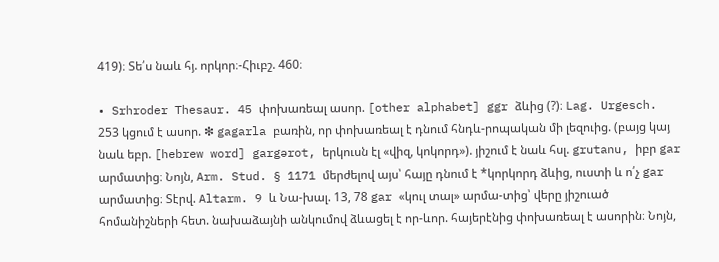419)։ Տե՛ս նաև հյ. որկոր։-Հիւբշ. 460։

• Srhroder Thesaur. 45 փոխառեալ ասոր. [other alphabet] ggr ձևից (?)։ Lag. Urgesch. 253 կցում է ասոր. ❇ gagarla բառին, որ փոխառեալ է դնում հնդև-րոպական մի լեզուից. (բայց կայ նաև եբր. [hebrew word] gargərot, երկուսն էլ «վիզ, կոկորդ»). յիշում է նաև հսլ. grutanu, իբր gar արմատից։ Նոյն, Arm. Stud. § 1171 մերժելով այս՝ հայը դնում է *կորկորդ ձևից, ուստի և ո՛չ gar արմատից։ Տէրվ. Altarm. 9 և Նա-խալ. 13, 78 gar «կուլ տալ» արմա-տից՝ վերը յիշուած հոմանիշների հետ. նախաձայնի անկումով ձևացել է որ-ևոր. հայերէնից փոխառեալ է ասորին։ Նոյն,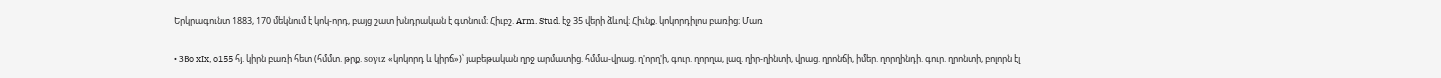Երկրագունտ 1883, 170 մեկնում է կոկ-որդ, բայց շատ խնդրական է գտնում։ Հիւբշ. Arm. Stud. էջ 35 վերի ձևով։ Հիւնք. կոկորդիլոս բառից։ Մառ

• ЗВo xIx, o155 հյ. կիրն բառի հետ (հմմտ. թրք. soγιz «կոկորդ և կիրճ»)՝ յաբեթական ղրջ արմատից. հմմա-վրաց. ղ'որղ'ի, գուր. ղորղա, լազ. ղիր-ղինտի, վրաց. ղրոնճի, իմեր. ղորղինդի. գուր. ղրոնտի, բոլորն էլ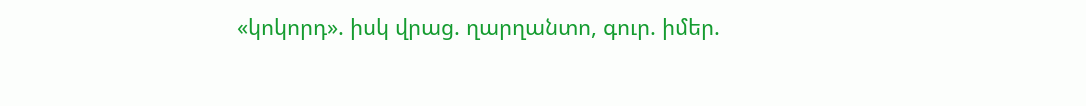«կոկորդ». իսկ վրաց. ղարղանտո, գուր. իմեր.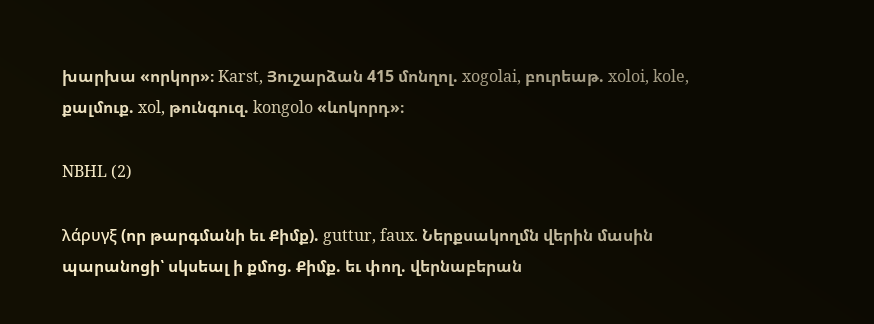խարխա «որկոր»։ Karst, Յուշարձան 415 մոնղոլ. xogolai, բուրեաթ. xoloi, kole, քալմուք. xol, թունգուզ. kongolo «ևոկորդ»։

NBHL (2)

λάρυγξ (որ թարգմանի եւ Քիմք). guttur, faux. Ներքսակողմն վերին մասին պարանոցի՝ սկսեալ ի քմոց. Քիմք. եւ փող. վերնաբերան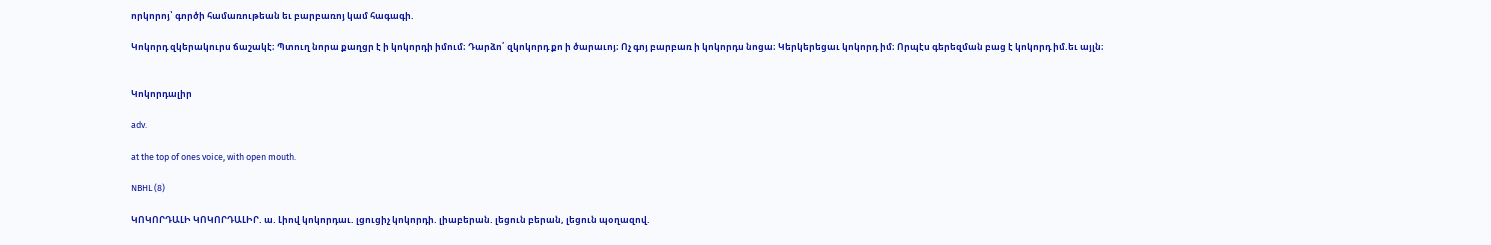որկորոյ՝ գործի համառութեան եւ բարբառոյ կամ հագագի.

Կոկորդ զկերակուրս ճաշակէ։ Պտուղ նորա քաղցր է ի կոկորդի իմում։ Դարձո՛ զկոկորդ քո ի ծարաւոյ։ Ոչ գոյ բարբառ ի կոկորդս նոցա։ Կերկերեցաւ կոկորդ իմ։ Որպէս գերեզման բաց է կոկորդ իմ.եւ այլն։


Կոկորդալիր

adv.

at the top of ones voice, with open mouth.

NBHL (8)

ԿՈԿՈՐԴԱԼԻ ԿՈԿՈՐԴԱԼԻՐ. ա. Լիով կոկորդաւ. լցուցիչ կոկորդի. լիաբերան. լեցուն բերան, լեցուն պօղազով.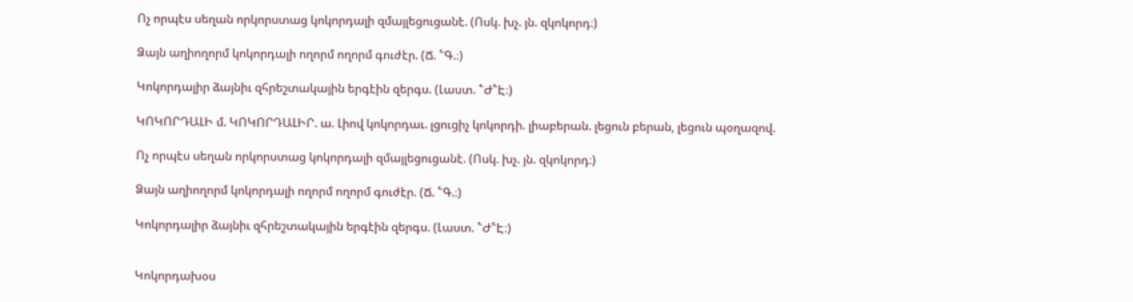Ոչ որպէս սեղան որկորստաց կոկորդալի զմայլեցուցանէ. (Ոսկ. խչ. յն. զկոկորդ։)

Ձայն աղիողորմ կոկորդալի ողորմ ողորմ գուժէր. (Ճ. ՟Գ.։)

Կոկորդալիր ձայնիւ զհրեշտակային երգէին զերգս. (Լաստ. ՟Ժ՟Է։)

ԿՈԿՈՐԴԱԼԻ մ. ԿՈԿՈՐԴԱԼԻՐ. ա. Լիով կոկորդաւ. լցուցիչ կոկորդի. լիաբերան. լեցուն բերան, լեցուն պօղազով.

Ոչ որպէս սեղան որկորստաց կոկորդալի զմայլեցուցանէ. (Ոսկ. խչ. յն. զկոկորդ։)

Ձայն աղիողորմ կոկորդալի ողորմ ողորմ գուժէր. (Ճ. ՟Գ.։)

Կոկորդալիր ձայնիւ զհրեշտակային երգէին զերգս. (Լաստ. ՟Ժ՟Է։)


Կոկորդախօս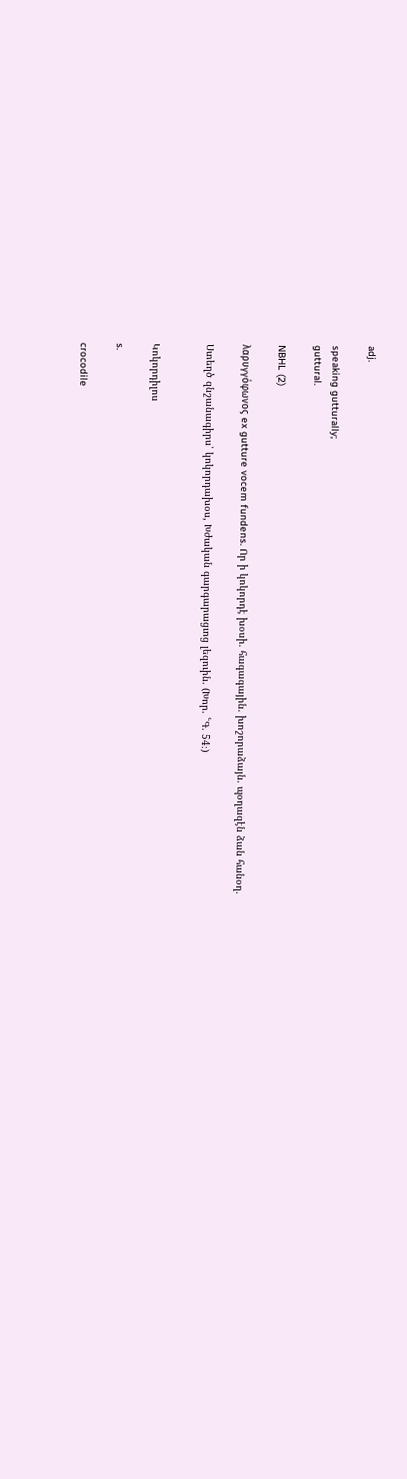adj.

speaking gutturally;
guttural.

NBHL (2)

λαρυγγόφωνος ex gutture vocem fundens. Որ ի կոկորդէ խօսի. հագագային. խոշորաձայն. պօղազէն ձան հանօղ.

Ստեղծ զնշանագիրս՝ կոկորդախօս, Խժական գարգարացւոց լեզուին. (Խոր. ՟Գ. 54։)


Կոկորդիլոս

s.

crocodile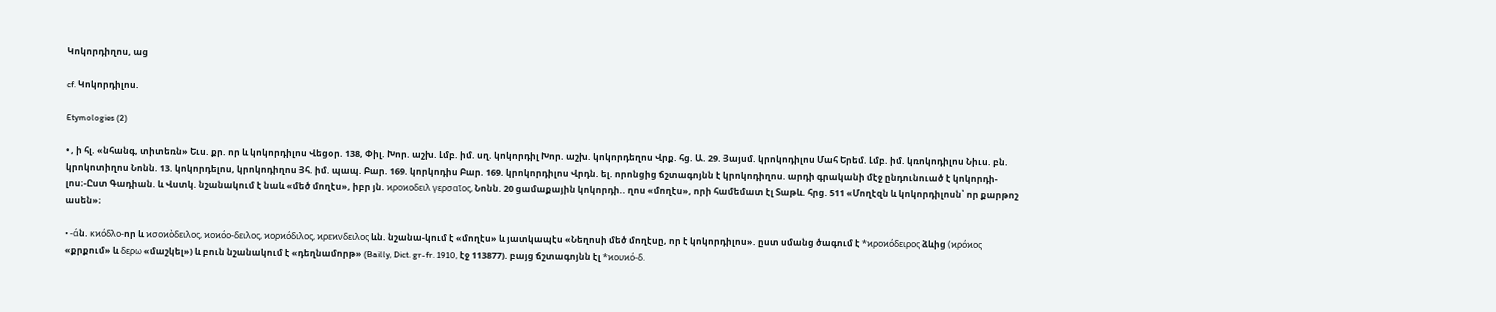Կոկորդիղոս, աց

cf. Կոկորդիլոս.

Etymologies (2)

• , ի հլ. «նհանգ, տիտեռն» Եւս. քր. որ և կոկորդիլոս Վեցօր. 138, Փիլ. Խոր. աշխ. Լմբ. իմ. սղ. կոկորդիլ Խոր. աշխ. կոկորդեղոս Վրք. հց. Ա. 29. Յայսմ. կրոկոդիլոս Մահ Երեմ. Լմբ. իմ. կռոկոդիլոս Նիւս. բն. կրոկոտիղոս Նոնն. 13. կոկորդելոս, կրոկոդիղոս Յհ. իմ. պապ. Բար. 169. կորկոդիս Բար. 169. կրոկորդիլոս Վրդն. ել. որոնցից ճշտագոյնն է կրոկոդիղոս. արդի գրականի մէջ ընդունուած է կոկորդի-լոս։-Ըստ Գադիան. և Վստկ. նշանակում է նաև «մեծ մողէս», իբր յն. ϰροϰοδειλ γερσαῖος, Նոնն. 20 ցամաքային կոկորդի.. ղոս «մողէս», որի համեմատ էլ Տաթև. հրց. 511 «Մողէզն և կոկորդիլոսն՝ որ քարթոշ ասեն»։

• -άն. κϰόδλο-որ և ϰσοϰὸδειλος, ϰοϰόο-δειλος, ϰορϰόδιλος, ϰρεϰνδειλος ևն. նշանա-կում է «մողէս» և յատկապէս «Նեղոսի մեծ մողէսը, որ է կոկորդիլոս». ըստ սմանց ծագում է *ϰροϰόδειρος ձևից (ϰρόϰος «քրքում» և δερω «մաշկել») և բուն նշանակում է «դեղնամորթ» (Bailly, Dict. gr-fr. 1910, էջ 113877). բայց ճշտագոյնն էլ *ϰουϰό-δ.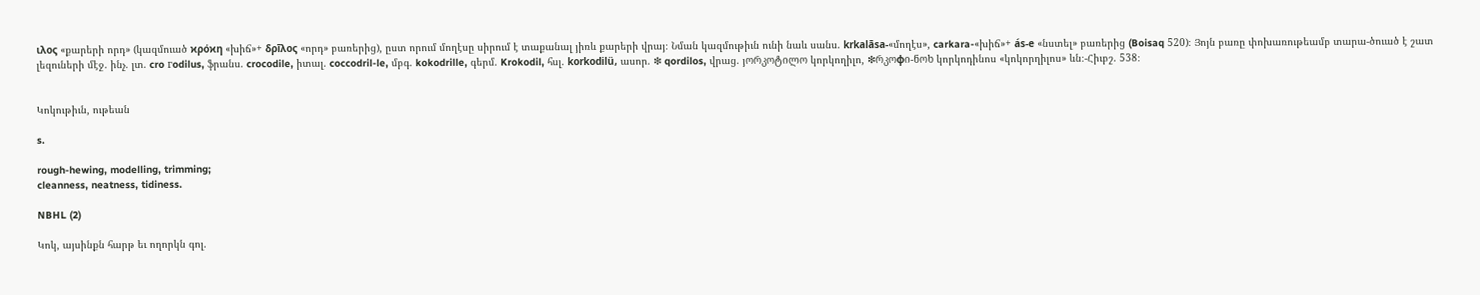ιλος «քարերի որդ» (կազմուած ϰρόϰη «խիճ»+ δρīλος «որդ» բառերից), ըստ որում մողէսը սիրում է տաքանալ յիռև քարերի վրայ։ Նման կազմութիւն ունի նաև սանս. krkalāsa-«մողէս», carkara-«խիճ»+ ás-e «նստել» բառերից (Boisaq 520)։ Յոյն բառը փոխառութեամբ տարա-ծուած է շատ լեզուների մէջ. ինչ. լտ. cro гodilus, ֆրանս. crocodile, իտալ. coccodril-le, մբգ. kokodrille, գերմ. Krokodil, հսլ. korkodilü, ասոր. ❇ qordilos, վրաց. յორკოტილო կորկողիլո, ❇რკოφი-ნოხ կորկոդինոս «կոկորղիլոս» ևն։-Հիւբշ. 538։


Կոկութիւն, ութեան

s.

rough-hewing, modelling, trimming;
cleanness, neatness, tidiness.

NBHL (2)

Կոկ, այսինքն հարթ եւ ողորկն գոլ.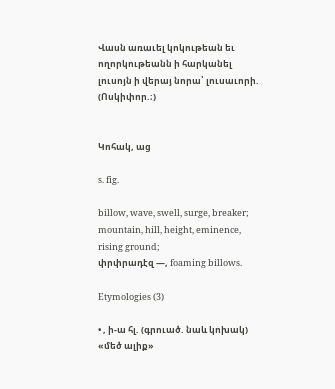Վասն առաւել կոկութեան եւ ողորկութեանն ի հարկանել լուսոյն ի վերայ նորա՝ լուսաւորի. (Ոսկիփոր.։)


Կոհակ, աց

s. fig.

billow, wave, swell, surge, breaker;
mountain, hill, height, eminence, rising ground;
փրփրադէզ —, foaming billows.

Etymologies (3)

• , ի-ա հլ. (գրուած. նաև կոխակ) «մեծ ալիք»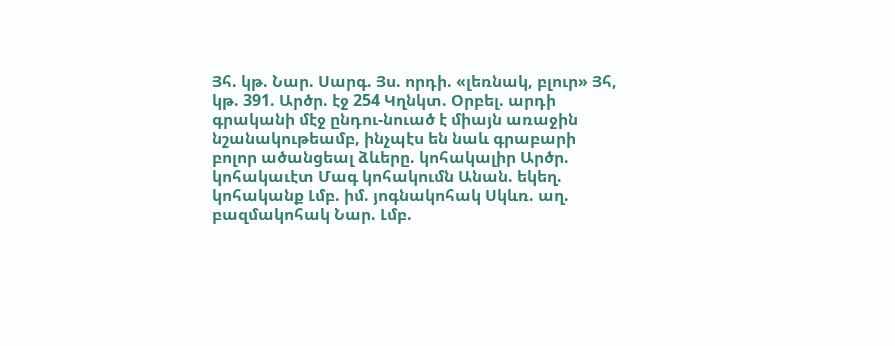Յհ. կթ. Նար. Սարգ. Յս. որդի. «լեռնակ, բլուր» Յհ, կթ. 391. Արծր. էջ 254 Կղնկտ. Օրբել. արդի գրականի մէջ ընդու-նուած է միայն առաջին նշանակութեամբ, ինչպէս են նաև գրաբարի բոլոր ածանցեալ ձևերը. կոհակալիր Արծր. կոհակաւէտ Մագ կոհակումն Անան. եկեղ. կոհականք Լմբ. իմ. յոգնակոհակ Սկևռ. աղ. բազմակոհակ Նար. Լմբ.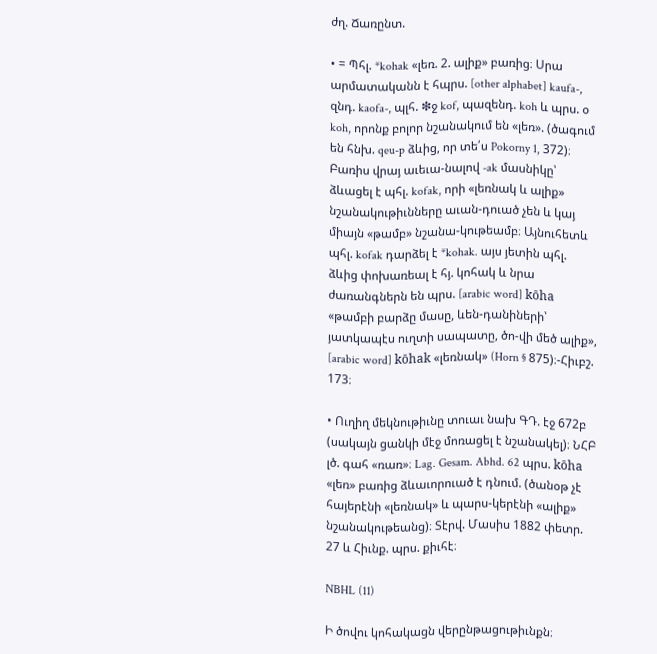ժղ. Ճառընտ.

• = Պհլ. *kohak «լեռ. 2. ալիք» բառից։ Սրա արմատականն է հպրս. [other alphabet] kaufa-, զնդ. kaofa-, պլհ. ❇ջ kof, պազենդ. koh և պրս. օ koh, որոնք բոլոր նշանակում են «լեռ». (ծագում են հնխ. qeu-p ձևից, որ տե՛ս Pokorny 1, 372)։ Բառիս վրայ աւեւա-նալով -ak մասնիկը՝ ձևացել է պհլ. kofak, որի «լեռնակ և ալիք» նշանակութիւնները աւան-դուած չեն և կայ միայն «թամբ» նշանա-կութեամբ։ Այնուհետև պհլ. kofak դարձել է *kohak. այս յետին պհլ. ձևից փոխառեալ է հյ. կոհակ և նրա ժառանգներն են պրս. [arabic word] kōha «թամբի բարձը մասը, ևեն-դանիների՝ յատկապէս ուղտի սապատը, ծո-վի մեծ ալիք», [arabic word] kōhak «լեռնակ» (Horn § 875)։-Հիւբշ. 173։

• Ուղիղ մեկնութիւնը տուաւ նախ ԳԴ. էջ 672բ (սակայն ցանկի մէջ մոռացել է նշանակել)։ ՆՀԲ լծ. գահ «ռառ»։ Lag. Gesam. Abhd. 62 պրս. kōha «լեռ» բառից ձևաւորուած է դնում. (ծանօթ չէ հայերէնի «լեռնակ» և պարս-կերէնի «ալիք» նշանակութեանց)։ Տէրվ. Մասիս 1882 փետր. 27 և Հիւնք. պրս. քիւհէ։

NBHL (11)

Ի ծովու կոհակացն վերընթացութիւնքն։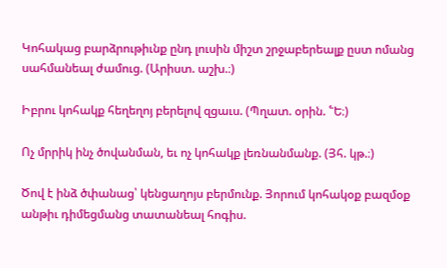Կոհակաց բարձրութիւնք ընդ լուսին միշտ շրջաբերեալք ըստ ոմանց սահմանեալ ժամուց. (Արիստ. աշխ.։)

Իբրու կոհակք հեղեղոյ բերելով զցաւս. (Պղատ. օրին. ՟Ե։)

Ոչ մրրիկ ինչ ծովանման, եւ ոչ կոհակք լեռնանմանք. (Յհ. կթ.։)

Ծով է ինձ ծփանաց՝ կենցաղոյս բերմունք. Յորում կոհակօք բազմօք անթիւ դիմեցմանց տատանեալ հոգիս.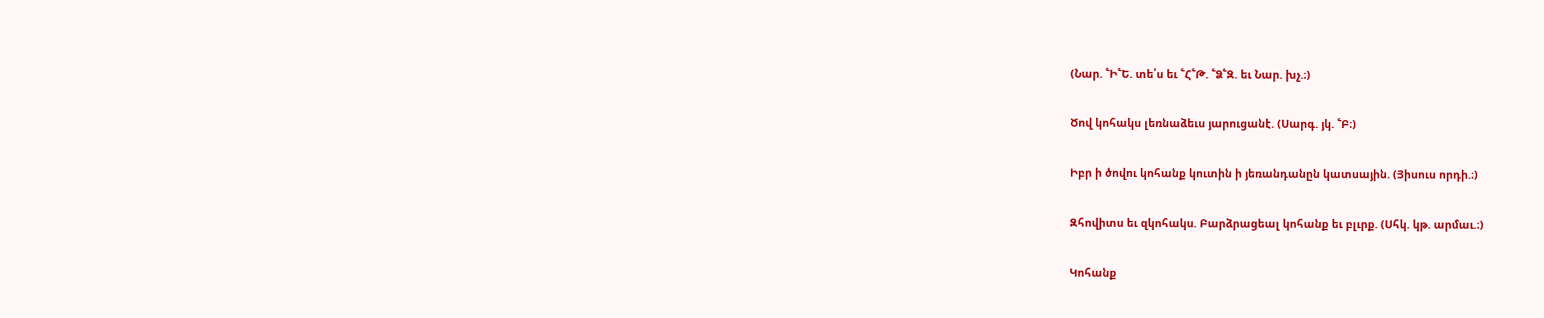(Նար. ՟Ի՟Ե. տե՛ս եւ ՟Հ՟Թ. ՟Ձ՟Զ. եւ Նար. խչ.։)

Ծով կոհակս լեռնաձեւս յարուցանէ. (Սարգ. յկ. ՟Բ։)

Իբր ի ծովու կոհանք կուտին ի յեռանդանըն կատսային. (Յիսուս որդի.։)

Զհովիտս եւ զկոհակս. Բարձրացեալ կոհանք եւ բլւրք. (Սհկ. կթ. արմաւ.։)

Կոհանք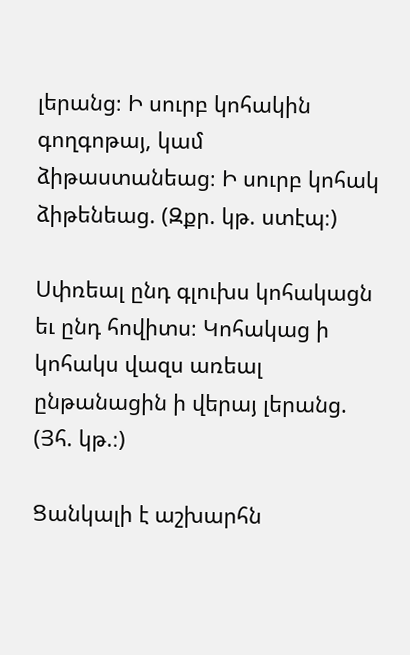լերանց։ Ի սուրբ կոհակին գողգոթայ, կամ ձիթաստանեաց։ Ի սուրբ կոհակ ձիթենեաց. (Զքր. կթ. ստէպ։)

Սփռեալ ընդ գլուխս կոհակացն եւ ընդ հովիտս։ Կոհակաց ի կոհակս վազս առեալ ընթանացին ի վերայ լերանց. (Յհ. կթ.։)

Ցանկալի է աշխարհն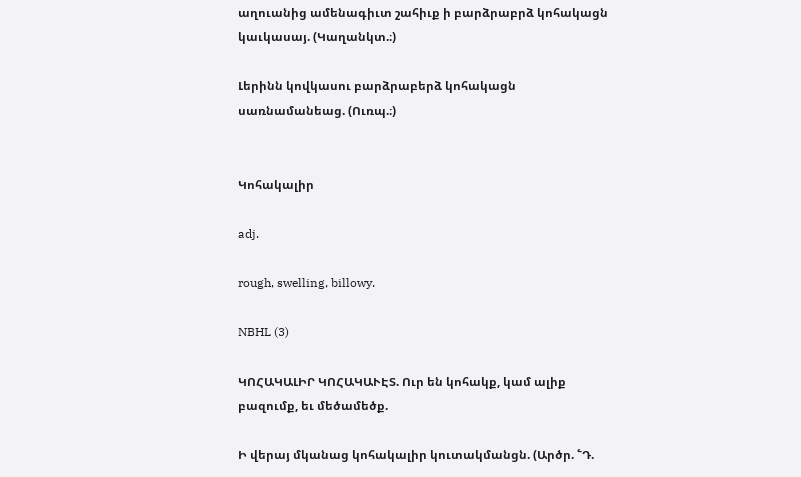աղուանից ամենագիւտ շահիւք ի բարձրաբրձ կոհակացն կաւկասայ. (Կաղանկտ.։)

Լերինն կովկասու բարձրաբերձ կոհակացն սառնամանեաց. (Ուռպ.։)


Կոհակալիր

adj.

rough, swelling, billowy.

NBHL (3)

ԿՈՀԱԿԱԼԻՐ ԿՈՀԱԿԱՒԷՏ. Ուր են կոհակք, կամ ալիք բազումք, եւ մեծամեծք.

Ի վերայ մկանաց կոհակալիր կուտակմանցն. (Արծր. ՟Դ.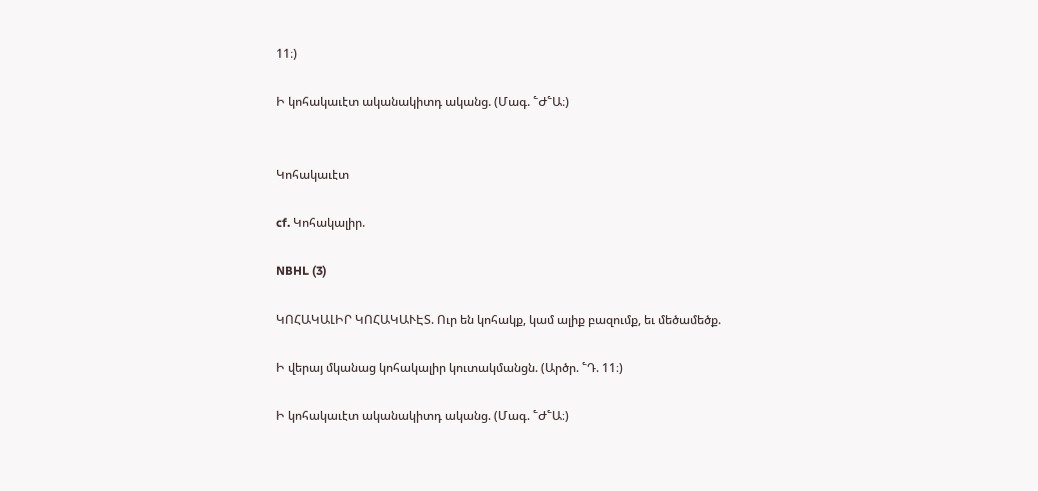11։)

Ի կոհակաւէտ ականակիտդ ականց. (Մագ. ՟Ժ՟Ա։)


Կոհակաւէտ

cf. Կոհակալիր.

NBHL (3)

ԿՈՀԱԿԱԼԻՐ ԿՈՀԱԿԱՒԷՏ. Ուր են կոհակք, կամ ալիք բազումք, եւ մեծամեծք.

Ի վերայ մկանաց կոհակալիր կուտակմանցն. (Արծր. ՟Դ. 11։)

Ի կոհակաւէտ ականակիտդ ականց. (Մագ. ՟Ժ՟Ա։)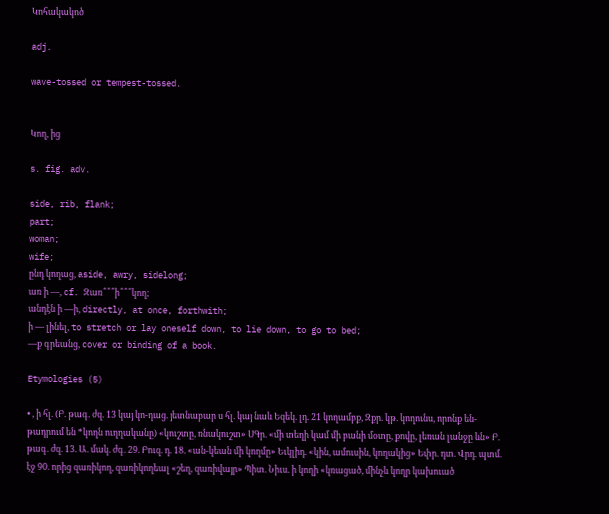Կոհակակոծ

adj.

wave-tossed or tempest-tossed.


Կող, ից

s. fig. adv.

side, rib, flank;
part;
woman;
wife;
ընդ կողաց, aside, awry, sidelong;
առ ի —, cf. Զառ՞՞՞ի՞՞՞կող;
անդէն ի —ի, directly, at once, forthwith;
ի — լինել, to stretch or lay oneself down, to lie down, to go to bed;
—ք գրեանց, cover or binding of a book.

Etymologies (5)

• , ի հլ. (Բ. թագ. ժզ. 13 կայ կո-դաց. յետնաբար ս հլ. կայ նաև Եզեկ. լդ. 21 կողամբք, Զքր. կթ. կողունս, որոնք են-թադրում են *կողն ուղղականը) «կուշտը, ռնակուշտ» ՍԳր. «մի տեղի կամ մի բանի մօտը, քովը, լեռան լանջը ևն» Բ. թագ. ժզ. 13. Ա. մակ. ժգ. 29. Բուզ. դ. 18. «ան-կեան մի կողմը» Եւկլիդ. «կին, ամուսին, կողակից» Եփր. դտ. Վրդ. պտմ. էջ 90. որից զառիկող, զառիկողեալ «շեղ, զառիվայր» Պիտ. Նիւս. ի կողի «կռացած, մինչև կողր կախուած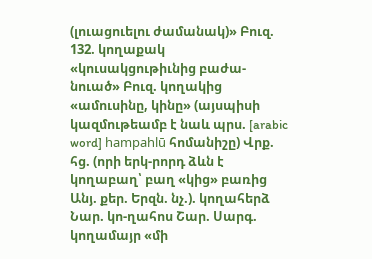(լուացուելու ժամանակ)» Բուզ. 132. կողաքակ «կուսակցութիւնից բաժա-նուած» Բուզ. կողակից «ամուսինը, կինը» (այսպիսի կազմութեամբ է նաև պրս. [arabic word] hampahlū հոմանիշը) Վրք. հց. (որի երկ-րորդ ձևն է կողաբաղ՝ բաղ «կից» բառից Անյ. քեր. Երզն. նչ.). կողահերձ Նար. կո-ղահոս Շար. Սարգ. կողամայր «մի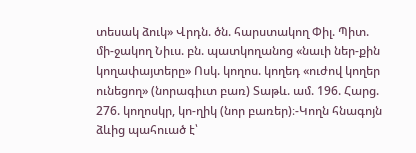տեսակ ձուկ» Վրդն. ծն. հարստակող Փիլ. Պիտ. մի-ջակող Նիւս. բն. պատկողանոց «նաւի ներ-քին կողափայտերը» Ոսկ. կողոս. կողեդ «ուժով կողեր ունեցող» (նորագիւտ բառ) Տաթև. ամ. 196. Հարց. 276. կողոսկր, կո-ղիկ (նոր բառեր)։-Կողն հնագոյն ձևից պահուած է՝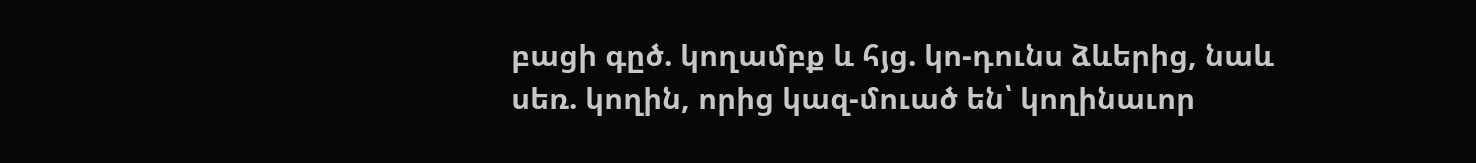բացի գըծ. կողամբք և հյց. կո-դունս ձևերից, նաև սեռ. կողին, որից կազ-մուած են՝ կողինաւոր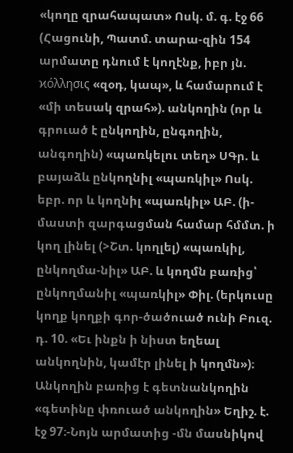«կողը զրահապատ» Ոսկ. մ. գ. էջ 66 (Հացունի, Պատմ. տարա-զին 154 արմատը դնում է կողէնք, իբր յն. ϰόλλησις «զօդ, կապ», և համարում է «մի տեսակ զրահ»). անկողին (որ և գրուած է ընկողին, ընգողին, անգողին) «պառկելու տեղ» ՍԳր. և բայաձև ընկողնիլ «պառկիլ» Ոսկ. եբր. որ և կողնիլ «պառկիլ» ԱԲ. (ի-մաստի զարգացման համար հմմտ. ի կող լինել (>Շտ. կողլել) «պառկիլ, ընկողմա-նիլ» ԱԲ. և կողմն բառից՝ ընկողմանիլ «պառկիլ» Փիլ. (երկուսը կողք կողքի գոր-ծածուած ունի Բուզ. դ. 10. «Եւ ինքն ի նիստ եղեալ անկողնին, կամէր լինել ի կողմն»)։ Անկողին բառից է գետնանկողին «գետինը փռուած անկողին» Եղիշ. է. էջ 97։-Նոյն արմատից -մն մասնիկով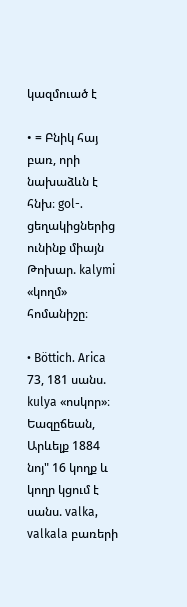կազմուած է

• = Բնիկ հայ բառ, որի նախաձևն է հնխ։ gol-. ցեղակիցներից ունինք միայն Թոխար. kalymi «կողմ» հոմանիշը։

• Böttich. Arica 73, 181 սանս. kulya «ոսկոր»։ Եազըճեան, Արևելք 1884 նոյ" 16 կողք և կողր կցում է սանս. valka, valkala բառերի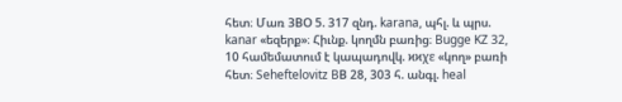հետ։ Մառ ЗВO 5. 317 զնդ. karana, պհլ. և պրս. kanar «եզերք»։ Հիւնք. կողմն բառից։ Bugge KZ 32, 10 համեմատում է կապադովկ. ϰϰχε «կող» բառի հետ։ Seheftelovitz BВ 28, 303 հ. անգլ. heal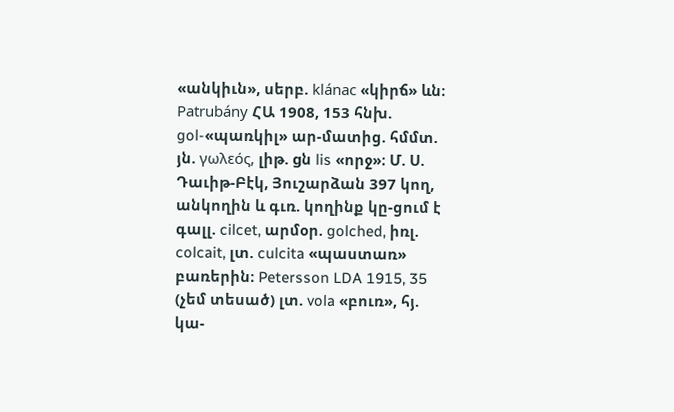«անկիւն», սերբ. klánac «կիրճ» ևն։ Patrubány ՀԱ 1908, 153 հնխ. gol-«պառկիլ» ար-մատից. հմմտ. յն. γωλεός, լիթ. gն lis «որջ»։ Մ. Ս. Դաւիթ-Բէկ, Յուշարձան 397 կող, անկողին և գւռ. կողինք կը-ցում է գալլ. cilcet, արմօր. golched, իռլ. colcait, լտ. culcita «պաստառ» բառերին։ Petersson LDA 1915, 35 (չեմ տեսած) լտ. vola «բուռ», հյ. կա-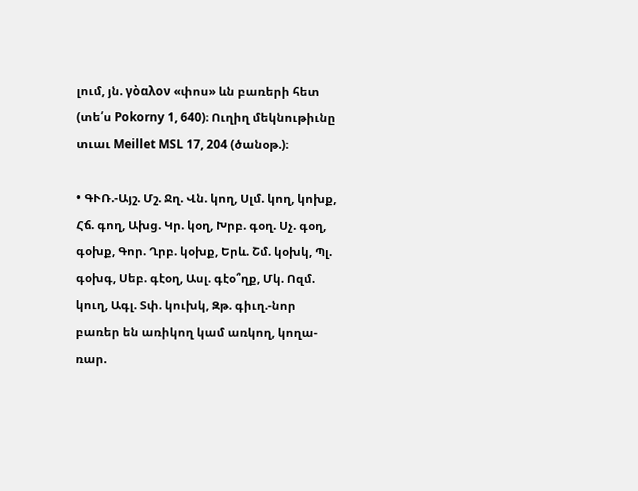լում, յն. γὸαλον «փոս» ևն բառերի հետ (տե՛ս Pokorny 1, 640)։ Ուղիղ մեկնութիւնը տւաւ Meillet MSL 17, 204 (ծանօթ.)։

• ԳՒՌ.-Այշ. Մշ. Ջղ. Վն. կող, Սլմ. կող, կոխք, Հճ. գող, Ախց. Կր. կօղ, Խրբ. գօղ. Սչ. գօղ, գօխք, Գոր. Ղրբ. կօխք, Երև. Շմ. կօխկ, Պլ. գօխգ, Սեբ. գէօղ, Ասլ. գէօ՞ղք, Մկ. Ոզմ. կուղ, Ագլ. Տփ. կուխկ, Զթ. գիւղ.-նոր բառեր են առիկող կամ առկող, կողա-ռար.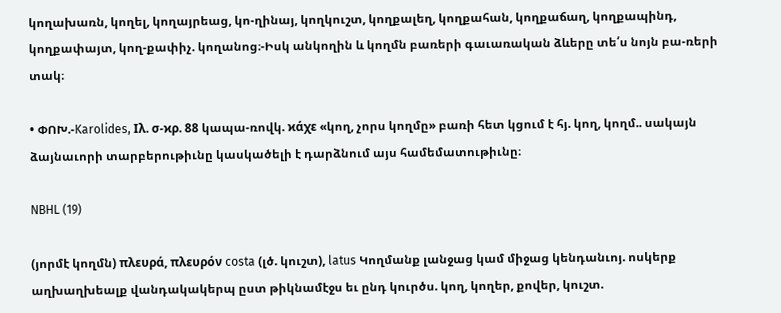կողախառն, կողել, կողայրեաց, կո-ղինայ, կողկուշտ, կողքալեղ, կողքահան, կողքաճաղ, կողքապինդ, կողքափայտ, կող-քափիչ. կողանոց։-Իսկ անկողին և կողմն բառերի գաւառական ձևերը տե՛ս նոյն բա-ռերի տակ։

• ՓՈԽ.-Karolides, Iλ. σ-ϰρ. 88 կապա-ռովկ. ϰάχε «կող, չորս կողմը» բառի հետ կցում է հյ. կող, կողմ.. սակայն ձայնաւորի տարբերութիւնը կասկածելի է դարձնում այս համեմատութիւնը։

NBHL (19)

(յորմէ կողմն) πλευρά, πλευρόν costa (լծ. կուշտ), latus Կողմանք լանջաց կամ միջաց կենդանւոյ. ոսկերք աղխաղխեալք վանդակակերպ ըստ թիկնամէջս եւ ընդ կուրծս. կող, կողեր, քովեր, կուշտ.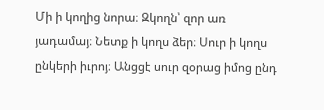Մի ի կողից նորա։ Զկողն՝ զոր առ յադամայ։ Նետք ի կողս ձեր։ Սուր ի կողս ընկերի իւրոյ։ Անցցէ սուր զօրաց իմոց ընդ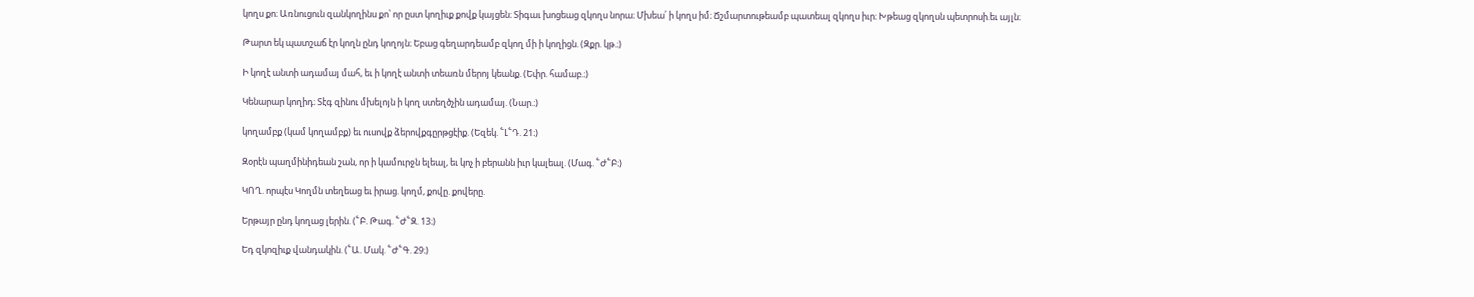կողս քո։ Առնուցուն զանկողինս քո՝ որ ըստ կողիւք քովք կայցեն։ Տիգաւ խոցեաց զկողս նորա։ Մխեա՛ ի կողս իմ։ Ճշմարտութեամբ պատեալ զկողս իւր։ Խթեաց զկողսն պետրոսի.եւ այլն։

Թարտ եկ պատշաճ էր կողն ընդ կողոյն։ Եբաց գեղարդեամբ զկող մի ի կողիցն. (Զքր. կթ.։)

Ի կողէ անտի ադամայ մահ, եւ ի կողէ անտի տեառն մերոյ կեանք. (Եփր. համաբ.։)

Կենարար կողիդ։ Տէգ զինու մխելոյն ի կող ստեղծչին ադամայ. (Նար.։)

կողամբք (կամ կողամբք) եւ ուսովք ձերովքգըրթցէիք. (Եզեկ. ՟Լ՟Դ. 21։)

Զօրէն պաղմինիդեան շան, որ ի կամուրջն ելեալ, եւ կոչ ի բերանն իւր կալեալ. (Մագ. ՟Ժ՟Բ։)

ԿՈՂ. որպէս Կողմն տեղեաց եւ իրաց. կողմ, քովը. քովերը.

Երթայր ընդ կողաց լերին. (՟Բ. Թագ. ՟Ժ՟Զ. 13։)

Եդ զկոզիւք վանդակին. (՟Ա. Մակ. ՟Ժ՟Գ. 29։)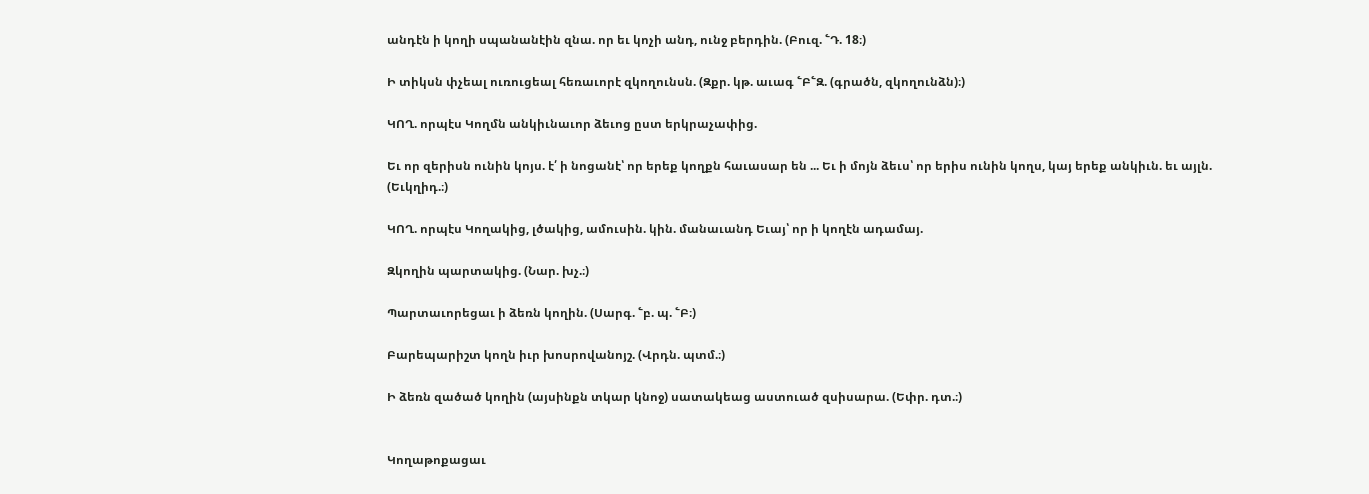անդէն ի կողի սպանանէին զնա. որ եւ կոչի անդ, ունջ բերդին. (Բուզ. ՟Դ. 18։)

Ի տիկսն փչեալ ուռուցեալ հեռաւորէ զկողունսն. (Զքր. կթ. աւագ ՟Բ՟Զ. (գրածն, զկողունձն)։)

ԿՈՂ. որպէս Կողմն անկիւնաւոր ձեւոց ըստ երկրաչափից.

Եւ որ զերիսն ունին կոյս. է՛ ի նոցանէ՝ որ երեք կողքն հաւասար են ... Եւ ի մոյն ձեւս՝ որ երիս ունին կողս, կայ երեք անկիւն. եւ այլն. (Եւկղիդ.։)

ԿՈՂ. որպէս Կողակից, լծակից, ամուսին. կին. մանաւանդ Եւայ՝ որ ի կողէն ադամայ.

Զկողին պարտակից. (Նար. խչ.։)

Պարտաւորեցաւ ի ձեռն կողին. (Սարգ. ՟բ. պ. ՟Բ։)

Բարեպարիշտ կողն իւր խոսրովանոյշ. (Վրդն. պտմ.։)

Ի ձեռն զածած կողին (այսինքն տկար կնոջ) սատակեաց աստուած զսիսարա. (Եփր. դտ.։)


Կողաթոքացաւ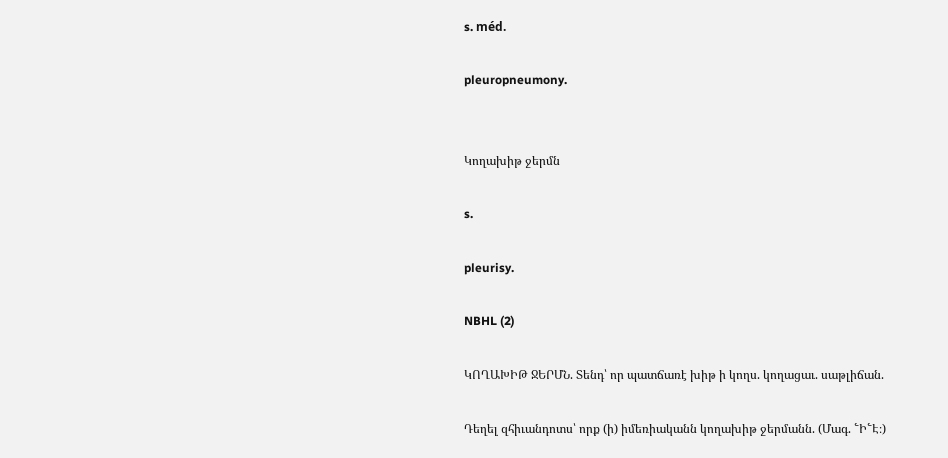s. méd.

pleuropneumony.


Կողախիթ ջերմն

s.

pleurisy.

NBHL (2)

ԿՈՂԱԽԻԹ ՋԵՐՄՆ. Տենդ՝ որ պատճառէ խիթ ի կողս. կողացաւ. սաթլիճան.

Դեղել զհիւանդոտս՝ որք (ի) իմեռիականն կողախիթ ջերմանն. (Մագ. ՟Ի՟Է։)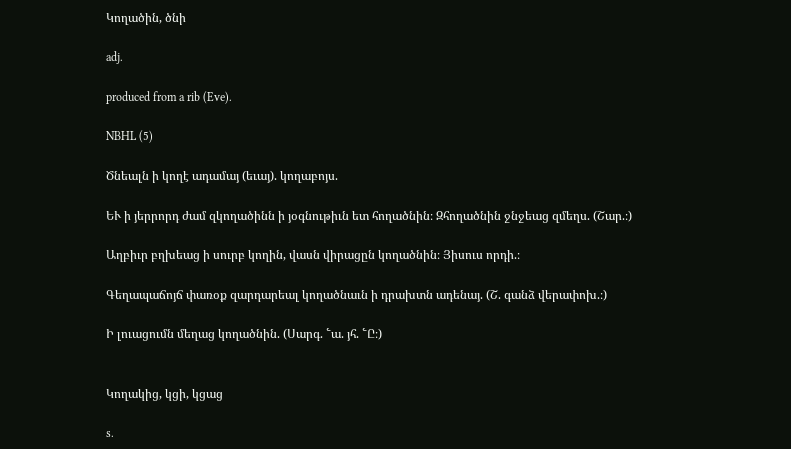Կողածին, ծնի

adj.

produced from a rib (Eve).

NBHL (5)

Ծնեալն ի կողէ ադամայ (եւայ). կողաբոյս.

ԵՒ ի յերրորդ ժամ զկողածինն ի յօգնութիւն ետ հողածնին։ Զհողածնին ջնջեաց զմեղս. (Շար.։)

Աղբիւր բղխեաց ի սուրբ կողին, վասն վիրացըն կողածնին։ Յիսուս որդի.։

Գեղապաճոյճ փառօք զարդարեալ կողածնաւն ի դրախտն ադենայ. (Շ. գանձ վերափոխ.։)

Ի լուացումն մեղաց կողածնին. (Սարգ. ՟ա. յհ. ՟Ը։)


Կողակից, կցի, կցաց

s.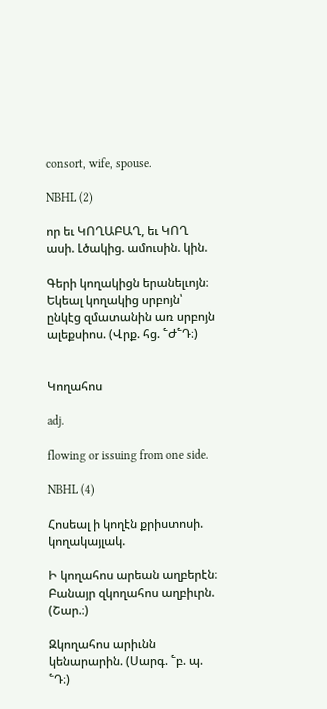consort, wife, spouse.

NBHL (2)

որ եւ ԿՈՂԱԲԱՂ, եւ ԿՈՂ ասի. Լծակից. ամուսին. կին.

Գերի կողակիցն երանելւոյն։ Եկեալ կողակից սրբոյն՝ ընկէց զմատանին առ սրբոյն ալեքսիոս. (Վրք. հց. ՟Ժ՟Դ։)


Կողահոս

adj.

flowing or issuing from one side.

NBHL (4)

Հոսեալ ի կողէն քրիստոսի. կողակայլակ.

Ի կողահոս արեան աղբերէն։ Բանայր զկողահոս աղբիւրն. (Շար.։)

Զկողահոս արիւնն կենարարին. (Սարգ. ՟բ. պ. ՟Դ։)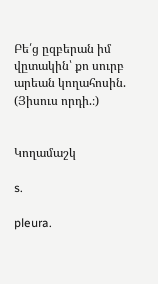Բե՛ց ըզբերան իմ վըտակին՝ քո սուրբ արեան կողահոսին. (Յիսուս որդի.։)


Կողամաշկ

s.

pleura.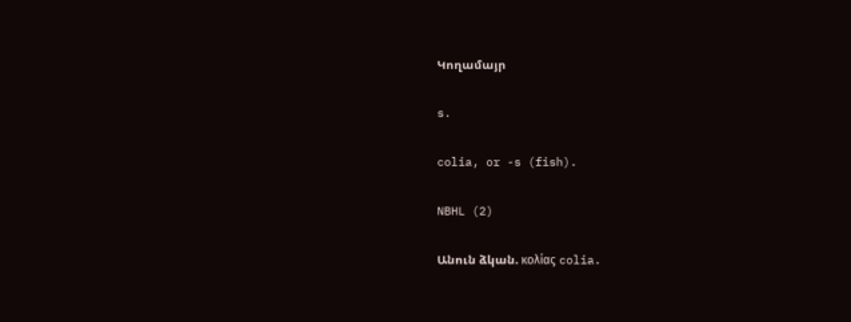Կողամայր

s.

colia, or -s (fish).

NBHL (2)

Անուն ձկան. κολίας colia.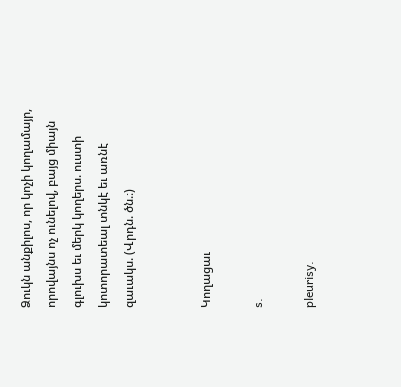Ձուկն անքիլոս, որ կոչի կողամայր, որովայնս ոչ ունելով, բայց միայն գլուխս եւ մերկ կողերս. ուստի կոտորատեալ տնկէ եւ առնէ զաւակս. (Վրդն. ծն.։)


Կողացաւ

s.

pleurisy.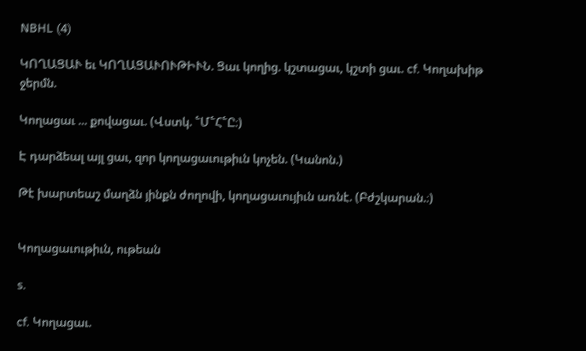NBHL (4)

ԿՈՂԱՑԱՒ եւ ԿՈՂԱՑԱՒՈՒԹԻՒՆ. Ցաւ կողից. կշտացաւ, կշտի ցաւ. cf. Կողախիթ ջերմն.

Կողացաւ ... քովացաւ. (Վստկ. ՟Մ՟Հ՟Ը։)

Է դարձեալ այլ ցաւ, զոր կողացաւութիւն կոչեն. (Կանոն.)

Թէ խարտեաշ մաղձն յինքն ժողովի, կողացաւույիւն առնէ. (Բժշկարան.։)


Կողացաւութիւն, ութեան

s.

cf. Կողացաւ.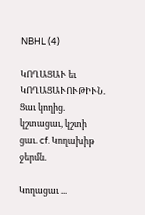NBHL (4)

ԿՈՂԱՑԱՒ եւ ԿՈՂԱՑԱՒՈՒԹԻՒՆ. Ցաւ կողից. կշտացաւ, կշտի ցաւ. cf. Կողախիթ ջերմն.

Կողացաւ ...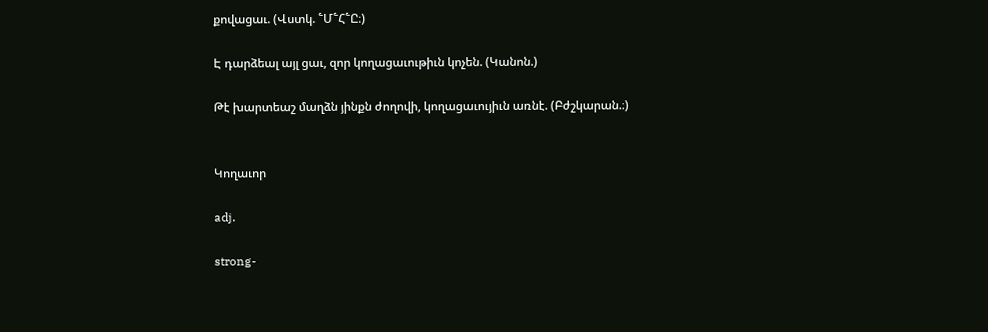քովացաւ. (Վստկ. ՟Մ՟Հ՟Ը։)

Է դարձեալ այլ ցաւ, զոր կողացաւութիւն կոչեն. (Կանոն.)

Թէ խարտեաշ մաղձն յինքն ժողովի, կողացաւույիւն առնէ. (Բժշկարան.։)


Կողաւոր

adj.

strong-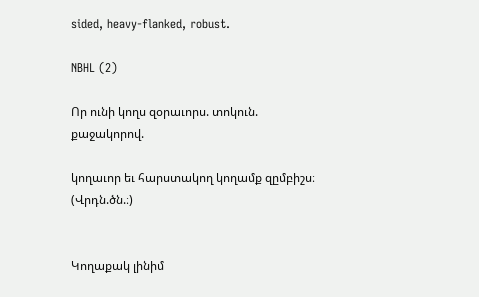sided, heavy-flanked, robust.

NBHL (2)

Որ ունի կողս զօրաւորս. տոկուն. քաջակորով.

կողաւոր եւ հարստակող կողամք զըմբիշս։ (Վրդն.ծն.։)


Կողաքակ լինիմ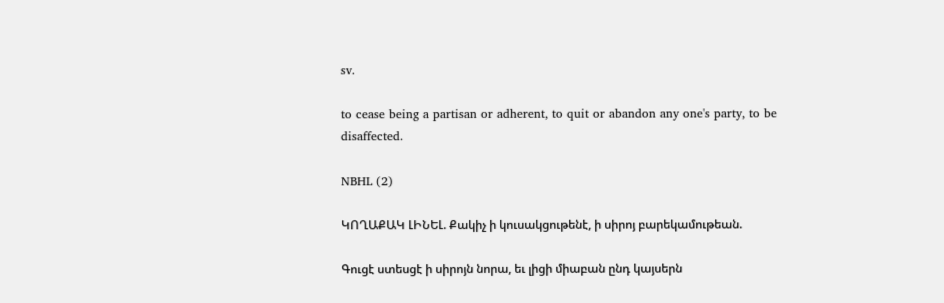sv.

to cease being a partisan or adherent, to quit or abandon any one's party, to be disaffected.

NBHL (2)

ԿՈՂԱՔԱԿ ԼԻՆԵԼ. Քակիչ ի կուսակցութենէ, ի սիրոյ բարեկամութեան.

Գուցէ ստեսցէ ի սիրոյն նորա, եւ լիցի միաբան ընդ կայսերն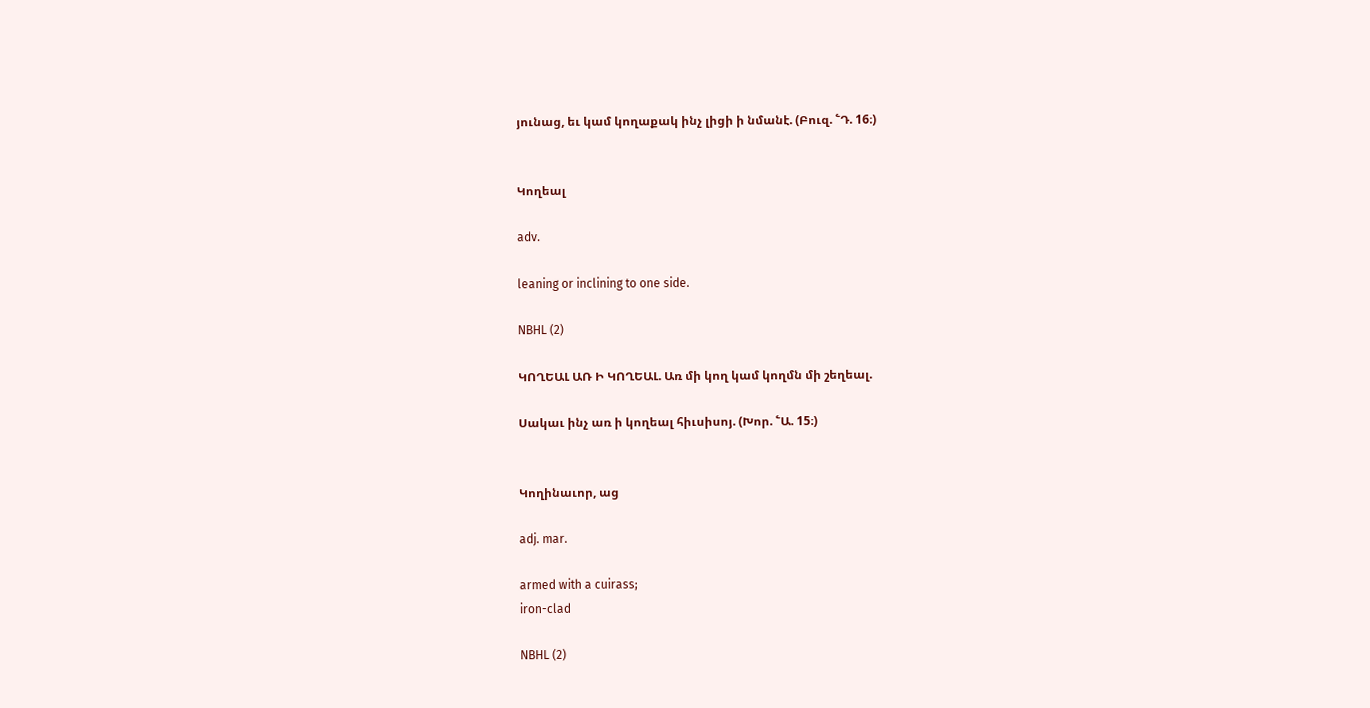յունաց, եւ կամ կողաքակ ինչ լիցի ի նմանէ. (Բուզ. ՟Դ. 16։)


Կողեալ

adv.

leaning or inclining to one side.

NBHL (2)

ԿՈՂԵԱԼ ԱՌ Ի ԿՈՂԵԱԼ. Առ մի կող կամ կողմն մի շեղեալ.

Սակաւ ինչ առ ի կողեալ հիւսիսոյ. (Խոր. ՟Ա. 15։)


Կողինաւոր, աց

adj. mar.

armed with a cuirass;
iron-clad

NBHL (2)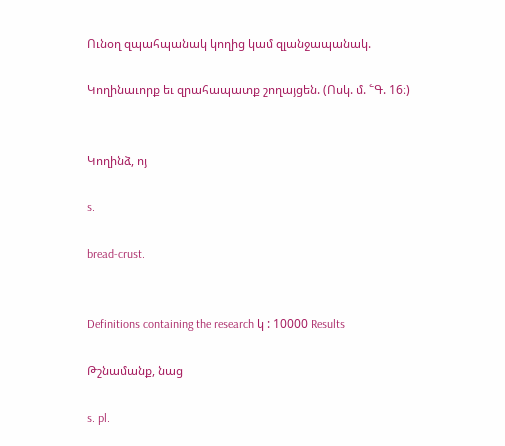Ունօղ զպահպանակ կողից կամ զլանջապանակ.

Կողինաւորք եւ զրահապատք շողայցեն. (Ոսկ. մ. ՟Գ. 16։)


Կողինձ, ոյ

s.

bread-crust.


Definitions containing the research կ : 10000 Results

Թշնամանք, նաց

s. pl.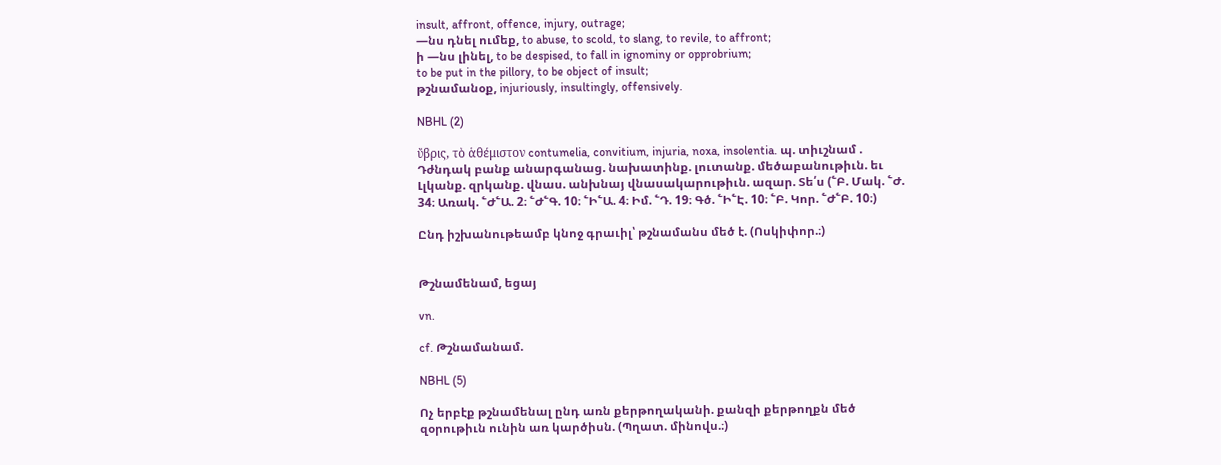insult, affront, offence, injury, outrage;
—նս դնել ումեք, to abuse, to scold, to slang, to revile, to affront;
ի —նս լինել, to be despised, to fall in ignominy or opprobrium;
to be put in the pillory, to be object of insult;
թշնամանօք, injuriously, insultingly, offensively.

NBHL (2)

ὔβρις, τὸ ἁθέμιστον contumelia, convitium, injuria, noxa, insolentia. պ. տիւշնամ . Դժնդակ բանք անարգանաց. նախատինք. լուտանք. մեծաբանութիւն. եւ Լլկանք. զրկանք. վնաս. անխնայ վնասակարութիւն. ազար. Տե՛ս (՟Բ. Մակ. ՟Ժ. 34։ Առակ. ՟Ժ՟Ա. 2։ ՟Ժ՟Գ. 10։ ՟Ի՟Ա. 4։ Իմ. ՟Դ. 19։ Գծ. ՟Ի՟Է. 10։ ՟Բ. Կոր. ՟Ժ՟Բ. 10։)

Ընդ իշխանութեամբ կնոջ գրաւիլ՝ թշնամանս մեծ է. (Ոսկիփոր.։)


Թշնամենամ, եցայ

vn.

cf. Թշնամանամ.

NBHL (5)

Ոչ երբէք թշնամենալ ընդ առն քերթողականի. քանզի քերթողքն մեծ զօրութիւն ունին առ կարծիսն. (Պղատ. մինովս.։)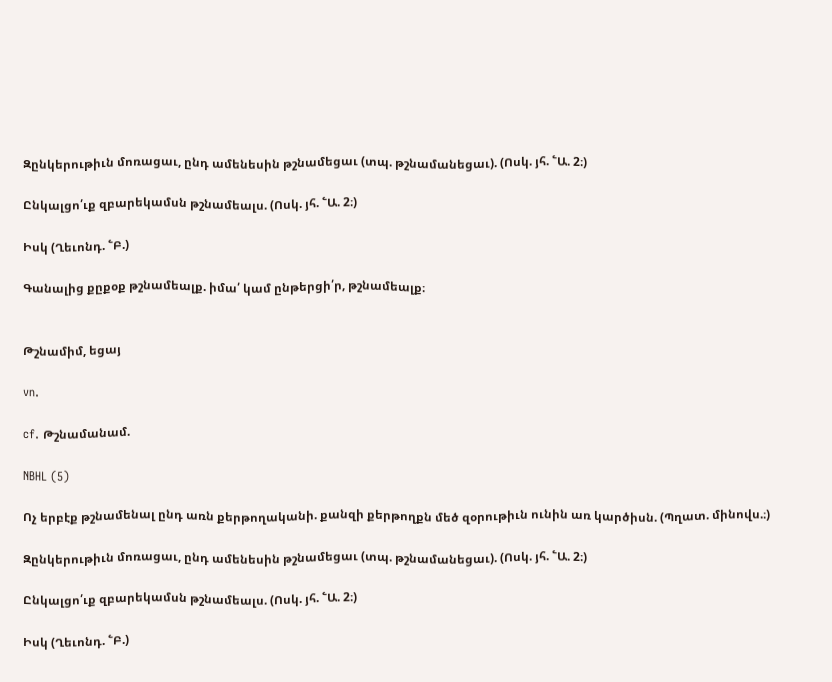Զընկերութիւն մոռացաւ, ընդ ամենեսին թշնամեցաւ (տպ. թշնամանեցաւ). (Ոսկ. յհ. ՟Ա. 2։)

Ընկալցո՛ւք զբարեկամսն թշնամեալս. (Ոսկ. յհ. ՟Ա. 2։)

Իսկ (Ղեւոնդ. ՟Բ.)

Գանալից քըքօք թշնամեալք. իմա՛ կամ ընթերցի՛ր, թշնամեալք։


Թշնամիմ, եցայ

vn.

cf. Թշնամանամ.

NBHL (5)

Ոչ երբէք թշնամենալ ընդ առն քերթողականի. քանզի քերթողքն մեծ զօրութիւն ունին առ կարծիսն. (Պղատ. մինովս.։)

Զընկերութիւն մոռացաւ, ընդ ամենեսին թշնամեցաւ (տպ. թշնամանեցաւ). (Ոսկ. յհ. ՟Ա. 2։)

Ընկալցո՛ւք զբարեկամսն թշնամեալս. (Ոսկ. յհ. ՟Ա. 2։)

Իսկ (Ղեւոնդ. ՟Բ.)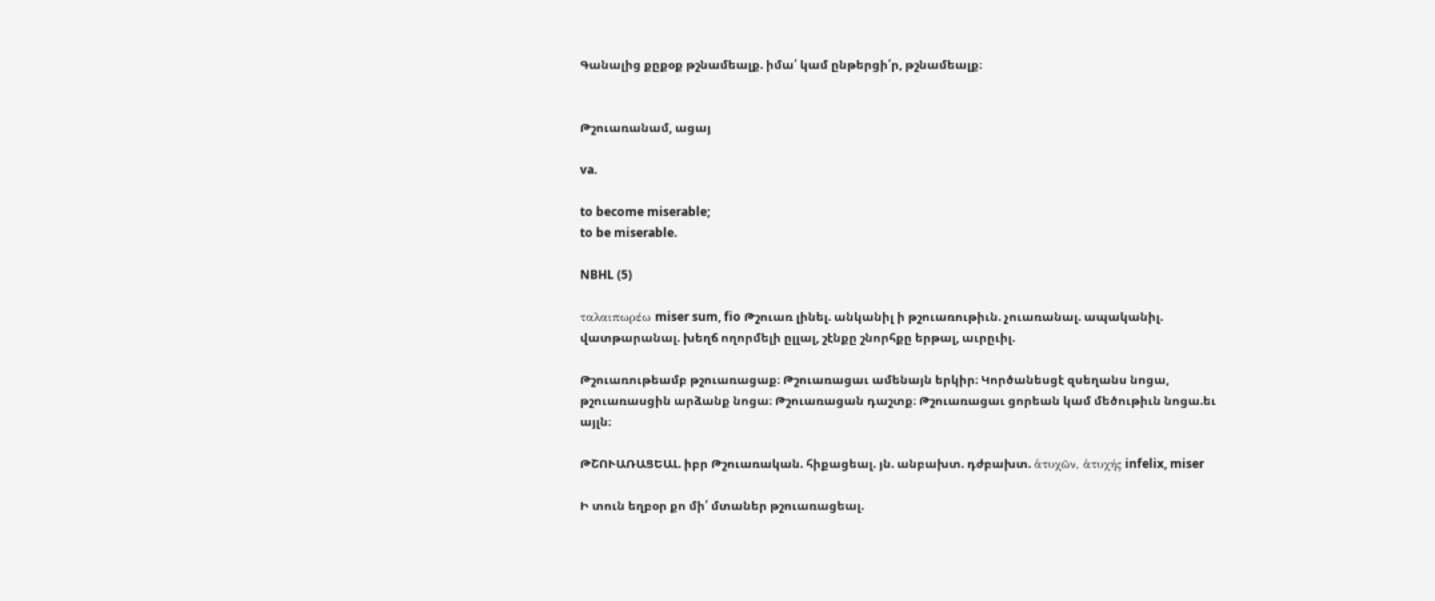Գանալից քըքօք թշնամեալք. իմա՛ կամ ընթերցի՛ր, թշնամեալք։


Թշուառանամ, ացայ

va.

to become miserable;
to be miserable.

NBHL (5)

ταλαιπωρέω miser sum, fio Թշուառ լինել. անկանիլ ի թշուառութիւն. չուառանալ. ապականիլ. վատթարանալ. խեղճ ողորմելի ըլլալ, շէնքը շնորհքը երթալ, աւրըւիլ.

Թշուառութեամբ թշուառացաք։ Թշուառացաւ ամենայն երկիր։ Կործանեսցէ զսեղանս նոցա, թշուառասցին արձանք նոցա։ Թշուառացան դաշտք։ Թշուառացաւ ցորեան կամ մեծութիւն նոցա.եւ այլն։

ԹՇՈՒԱՌԱՑԵԱԼ. իբր Թշուառական. հիքացեալ. յն. անբախտ. դժբախտ. ἁτυχῶν, ἁτυχής infelix, miser

Ի տուն եղբօր քո մի՛ մտաներ թշուառացեալ.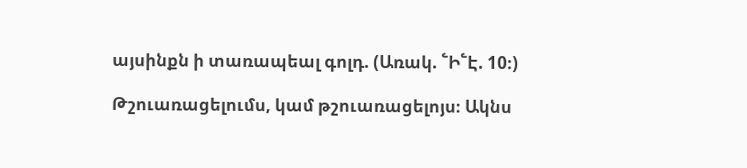այսինքն ի տառապեալ գոլդ. (Առակ. ՟Ի՟Է. 10։)

Թշուառացելումս, կամ թշուառացելոյս։ Ակնս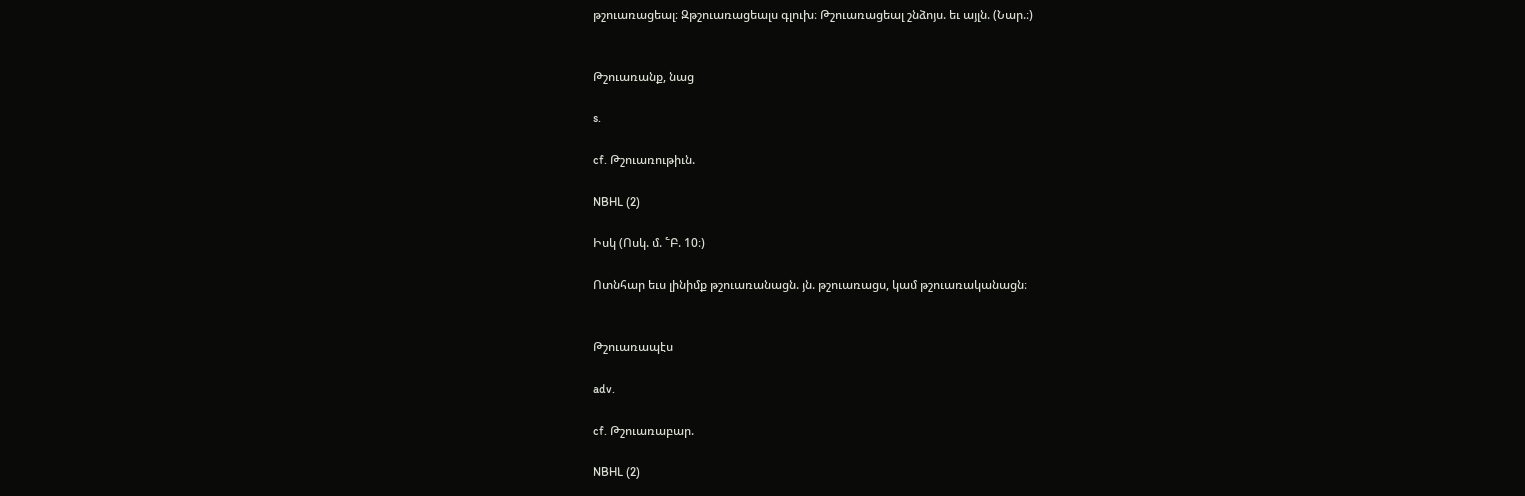թշուառացեալ։ Զթշուառացեալս գլուխ։ Թշուառացեալ շնձոյս. եւ այլն. (Նար.։)


Թշուառանք, նաց

s.

cf. Թշուառութիւն.

NBHL (2)

Իսկ (Ոսկ. մ. ՟Բ. 10։)

Ոտնհար եւս լինիմք թշուառանացն. յն. թշուառացս, կամ թշուառականացն։


Թշուառապէս

adv.

cf. Թշուառաբար.

NBHL (2)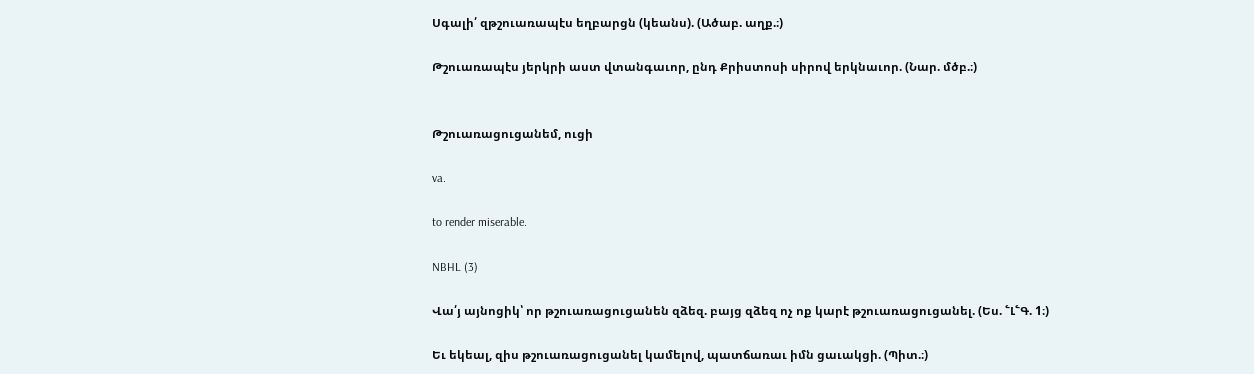Սգալի՛ զթշուառապէս եղբարցն (կեանս). (Ածաբ. աղք.։)

Թշուառապէս յերկրի աստ վտանգաւոր, ընդ Քրիստոսի սիրով երկնաւոր. (Նար. մծբ.։)


Թշուառացուցանեմ, ուցի

va.

to render miserable.

NBHL (3)

Վա՛յ այնոցիկ՝ որ թշուառացուցանեն զձեզ. բայց զձեզ ոչ ոք կարէ թշուառացուցանել. (Ես. ՟Լ՟Գ. 1։)

Եւ եկեալ, զիս թշուառացուցանել կամելով, պատճառաւ իմն ցաւակցի. (Պիտ.։)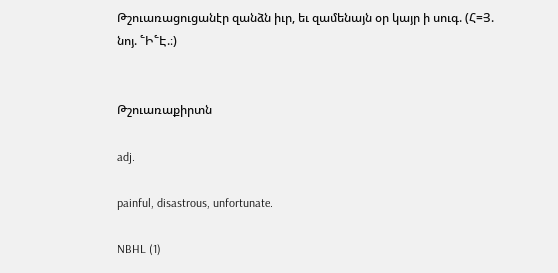Թշուառացուցանէր զանձն իւր, եւ զամենայն օր կայր ի սուգ. (Հ=Յ. նոյ. ՟Ի՟Է.։)


Թշուառաքիրտն

adj.

painful, disastrous, unfortunate.

NBHL (1)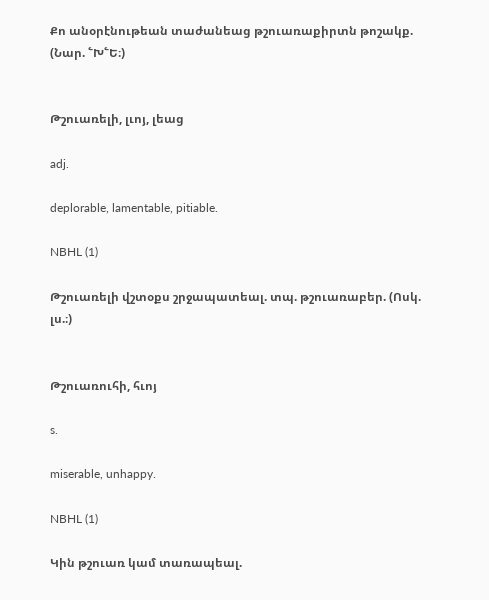Քո անօրէնութեան տաժանեաց թշուառաքիրտն թոշակք. (Նար. ՟Խ՟Ե։)


Թշուառելի, լւոյ, լեաց

adj.

deplorable, lamentable, pitiable.

NBHL (1)

Թշուառելի վշտօքս շրջապատեալ. տպ. թշուառաբեր. (Ոսկ. լս.։)


Թշուառուհի, հւոյ

s.

miserable, unhappy.

NBHL (1)

Կին թշուառ կամ տառապեալ.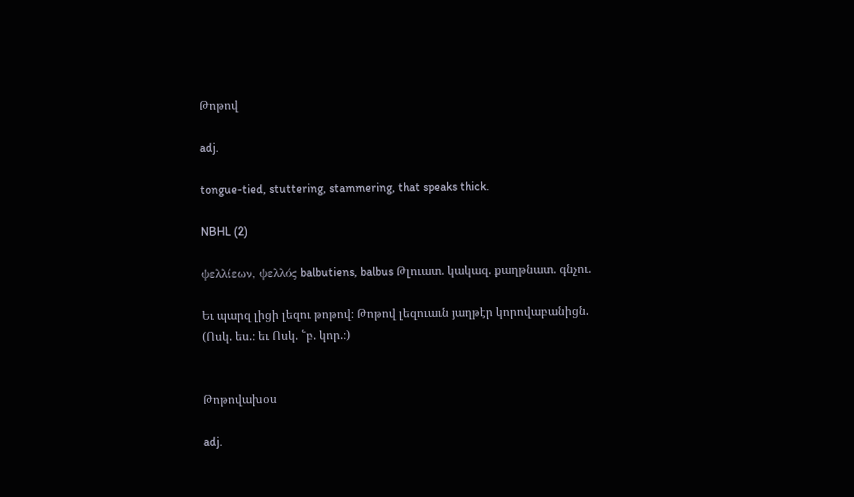Թոթով

adj.

tongue-tied, stuttering, stammering, that speaks thick.

NBHL (2)

ψελλίεων, ψελλός balbutiens, balbus Թլուատ. կակազ. քաղթնատ. գնչու.

Եւ պարզ լիցի լեզու թոթով։ Թոթով լեզուաւն յաղթէր կորովաբանիցն. (Ոսկ. ես.։ եւ Ոսկ. ՟բ. կոր.։)


Թոթովախօս

adj.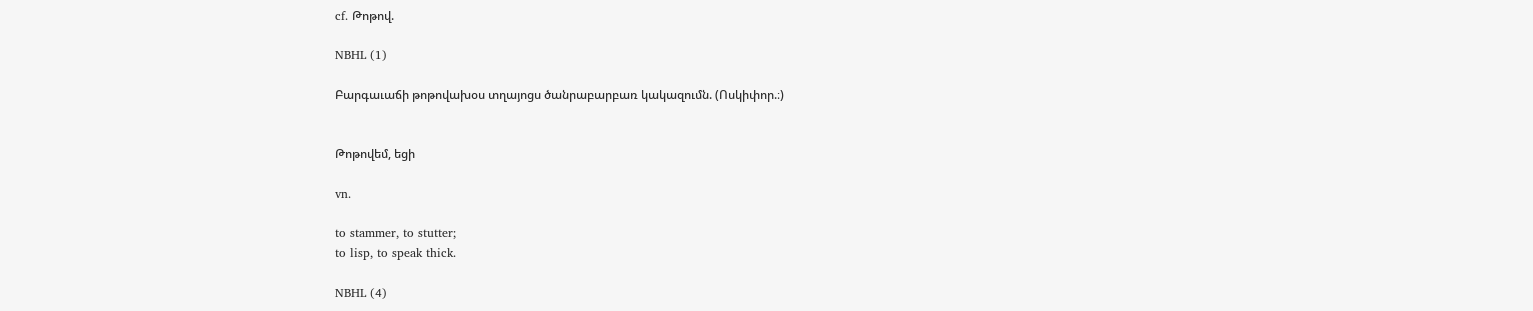cf. Թոթով.

NBHL (1)

Բարգաւաճի թոթովախօս տղայոցս ծանրաբարբառ կակազումն. (Ոսկիփոր.։)


Թոթովեմ, եցի

vn.

to stammer, to stutter;
to lisp, to speak thick.

NBHL (4)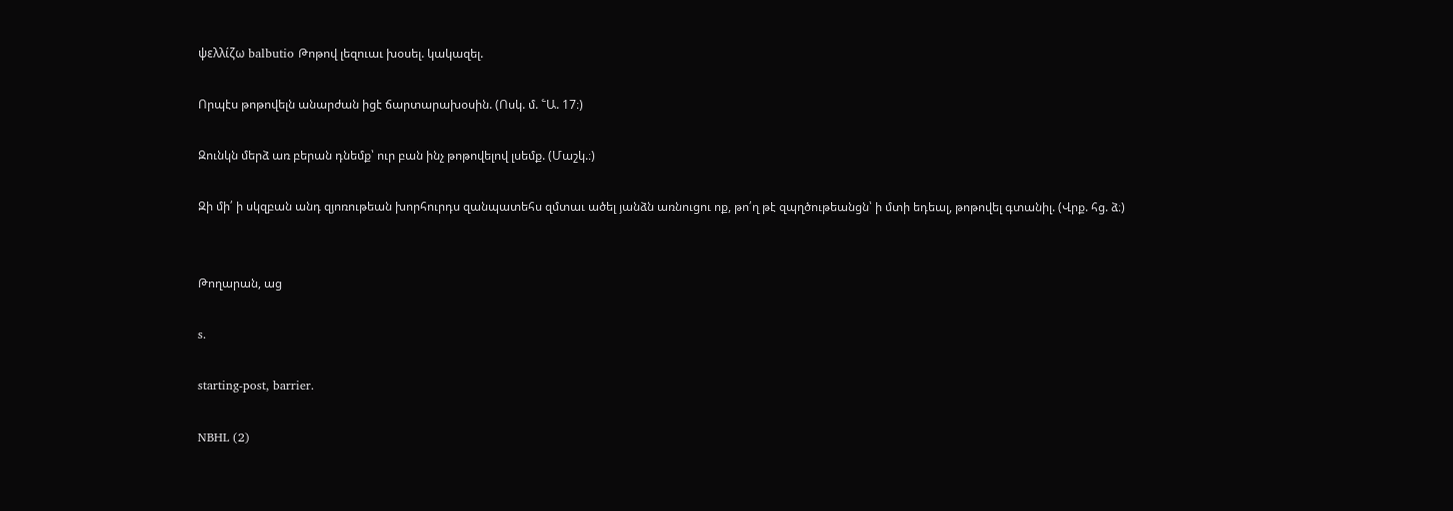ψελλίζω balbutio Թոթով լեզուաւ խօսել. կակազել.

Որպէս թոթովելն անարժան իցէ ճարտարախօսին. (Ոսկ. մ. ՟Ա. 17։)

Զունկն մերձ առ բերան դնեմք՝ ուր բան ինչ թոթովելով լսեմք. (Մաշկ.։)

Զի մի՛ ի սկզբան անդ զյոռութեան խորհուրդս զանպատեհս զմտաւ ածել յանձն առնուցու ոք, թո՛ղ թէ զպղծութեանցն՝ ի մտի եդեալ, թոթովել գտանիլ. (Վրք. հց. ձ։)


Թողարան, աց

s.

starting-post, barrier.

NBHL (2)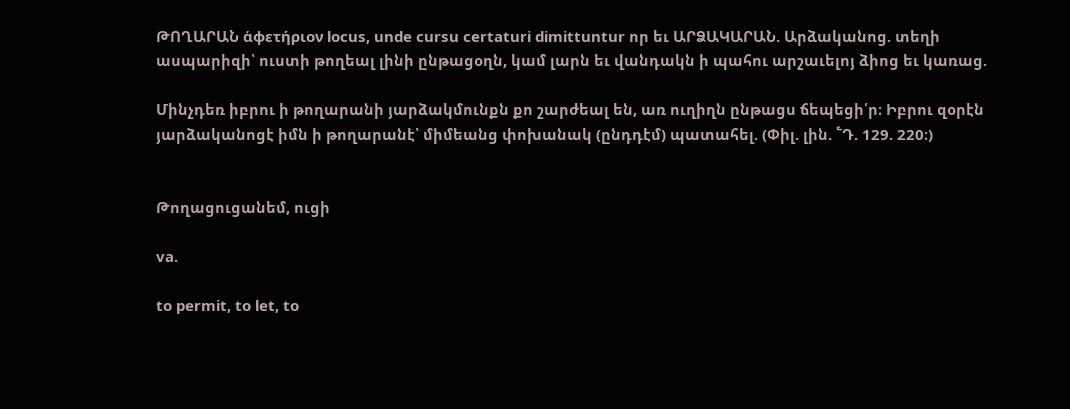ԹՈՂԱՐԱՆ ἁφετήριον locus, unde cursu certaturi dimittuntur որ եւ ԱՐՁԱԿԱՐԱՆ. Արձականոց. տեղի ասպարիզի՝ ուստի թողեալ լինի ընթացօղն, կամ լարն եւ վանդակն ի պահու արշաւելոյ ձիոց եւ կառաց.

Մինչդեռ իբրու ի թողարանի յարձակմունքն քո շարժեալ են, առ ուղիղն ընթացս ճեպեցի՛ր։ Իբրու զօրէն յարձականոցէ իմն ի թողարանէ՝ միմեանց փոխանակ (ընդդէմ) պատահել. (Փիլ. լին. ՟Դ. 129. 220։)


Թողացուցանեմ, ուցի

va.

to permit, to let, to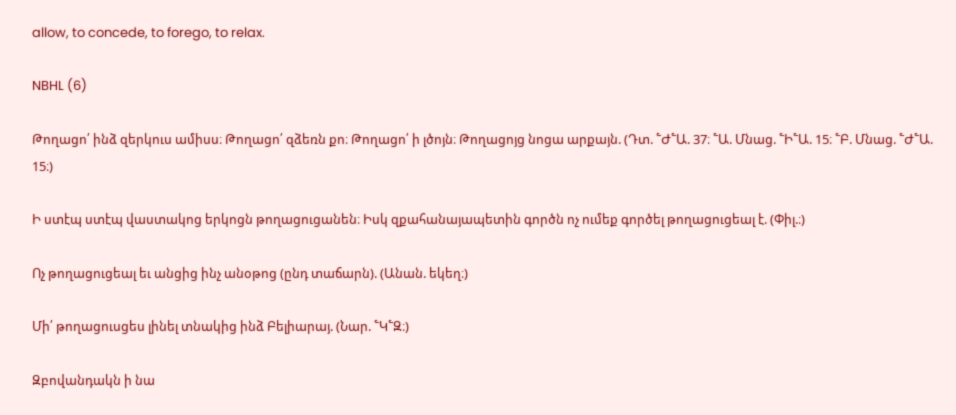allow, to concede, to forego, to relax.

NBHL (6)

Թողացո՛ ինձ զերկուս ամիսս։ Թողացո՛ զձեռն քո։ Թողացո՛ ի լծոյն։ Թողացոյց նոցա արքայն. (Դտ. ՟Ժ՟Ա. 37։ ՟Ա. Մնաց. ՟Ի՟Ա. 15։ ՟Բ. Մնաց. ՟Ժ՟Ա. 15։)

Ի ստէպ ստէպ վաստակոց երկոցն թողացուցանեն։ Իսկ զքահանայապետին գործն ոչ ումեք գործել թողացուցեալ է. (Փիլ.։)

Ոչ թողացուցեալ եւ անցից ինչ անօթոց (ընդ տաճարն). (Անան. եկեղ։)

Մի՛ թողացուսցես լինել տնակից ինձ Բելիարայ. (Նար. ՟Կ՟Զ։)

Զբովանդակն ի նա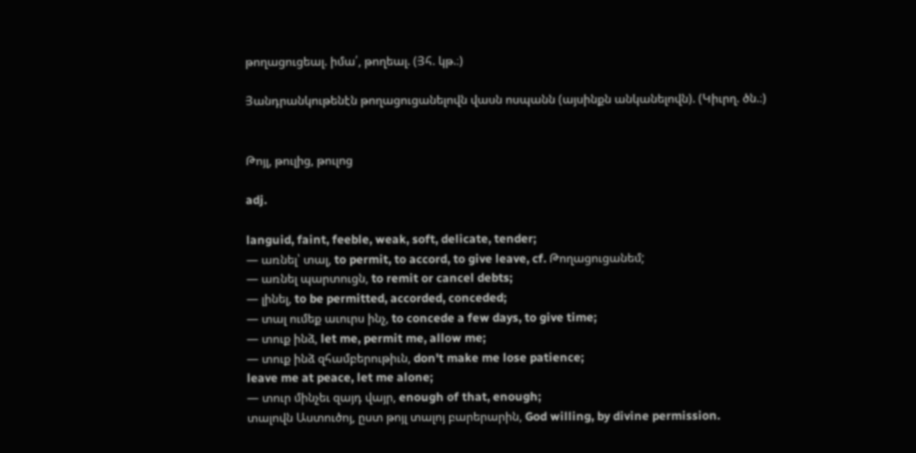թողացուցեալ. իմա՛, թողեալ. (Յհ. կթ.։)

Յանդրանկութենէն թողացուցանելովն վասն ոսպանն (այսինքն անկանելովն). (Կիւրղ. ծն.։)


Թոյլ, թուլից, թուլոց

adj.

languid, faint, feeble, weak, soft, delicate, tender;
— առնել՝ տալ, to permit, to accord, to give leave, cf. Թողացուցանեմ;
— առնել պարտուցն, to remit or cancel debts;
— լինել, to be permitted, accorded, conceded;
— տալ ումեք աւուրս ինչ, to concede a few days, to give time;
— տուք ինձ, let me, permit me, allow me;
— տուք ինձ զհամբերութիւն, don't make me lose patience;
leave me at peace, let me alone;
— տուր մինչեւ զայդ վայր, enough of that, enough;
տալովն Աստուծոյ, ըստ թոյլ տալոյ բարերարին, God willing, by divine permission.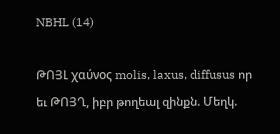NBHL (14)

ԹՈՅԼ χαύνος molis, laxus, diffusus որ եւ ԹՈՅՂ, իբր թողեալ զինքն. Մեղկ.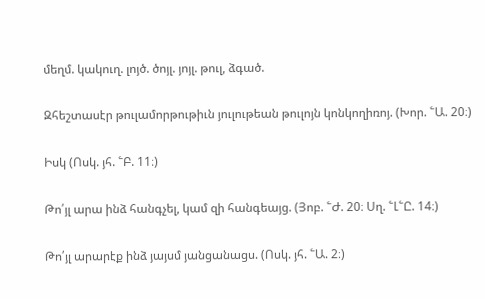մեղմ. կակուղ. լոյծ. ծոյլ. յոյլ. թուլ, ձգած.

Զհեշտասէր թուլամորթութիւն յուլութեան թուլոյն կոնկողիռոյ. (Խոր. ՟Ա. 20։)

Իսկ (Ոսկ. յհ. ՟Բ. 11։)

Թո՛յլ արա ինձ հանգչել, կամ զի հանգեայց. (Յոբ. ՟Ժ. 20։ Սղ. ՟Լ՟Ը. 14։)

Թո՛յլ արարէք ինձ յայսմ յանցանացս. (Ոսկ. յհ. ՟Ա. 2։)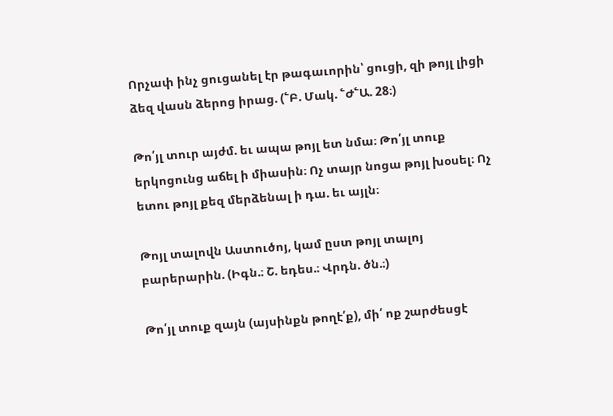Որչափ ինչ ցուցանել էր թագաւորին՝ ցուցի, զի թոյլ լիցի ձեզ վասն ձերոց իրաց. (՟Բ. Մակ. ՟Ժ՟Ա. 28։)

Թո՛յլ տուր այժմ. եւ ապա թոյլ ետ նմա։ Թո՛յլ տուք երկոցունց աճել ի միասին։ Ոչ տայր նոցա թոյլ խօսել։ Ոչ ետու թոյլ քեզ մերձենալ ի դա. եւ այլն։

Թոյլ տալովն Աստուծոյ, կամ ըստ թոյլ տալոյ բարերարին. (Իգն.։ Շ. եդես.։ Վրդն. ծն.։)

Թո՛յլ տուք զայն (այսինքն թողէ՛ք), մի՛ ոք շարժեսցէ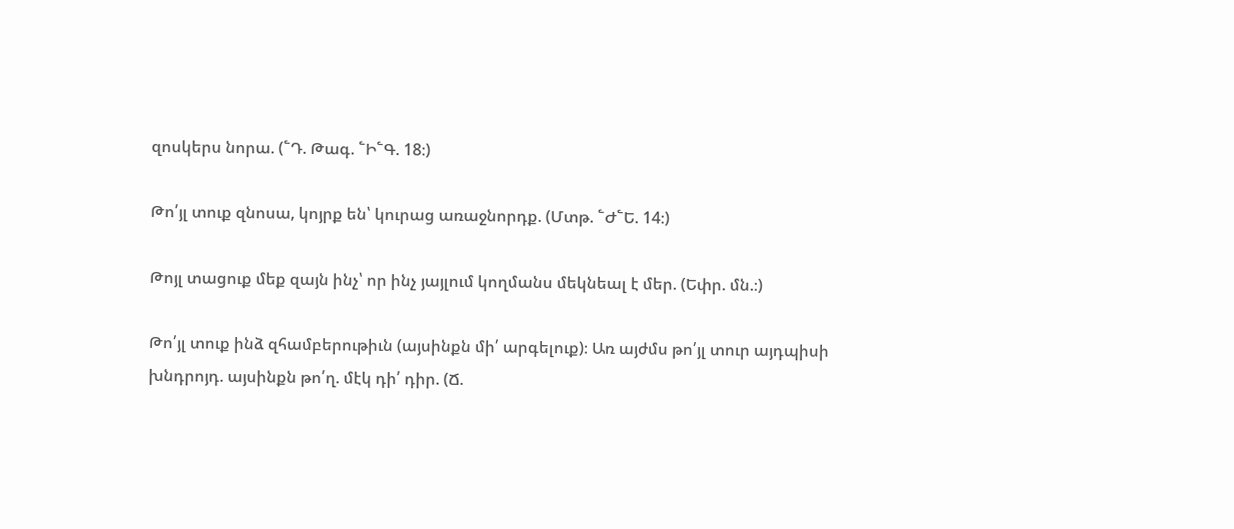զոսկերս նորա. (՟Դ. Թագ. ՟Ի՟Գ. 18։)

Թո՛յլ տուք զնոսա, կոյրք են՝ կուրաց առաջնորդք. (Մտթ. ՟Ժ՟Ե. 14։)

Թոյլ տացուք մեք զայն ինչ՝ որ ինչ յայլում կողմանս մեկնեալ է մեր. (Եփր. մն.։)

Թո՛յլ տուք ինձ զհամբերութիւն (այսինքն մի՛ արգելուք)։ Առ այժմս թո՛յլ տուր այդպիսի խնդրոյդ. այսինքն թո՛ղ. մէկ դի՛ դիր. (Ճ.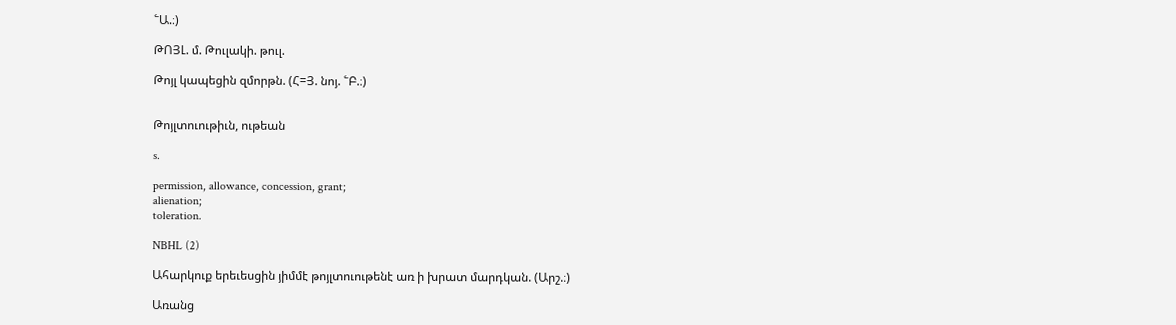՟Ա.։)

ԹՈՅԼ. մ. Թուլակի. թուլ.

Թոյլ կապեցին զմորթն. (Հ=Յ. նոյ. ՟Բ.։)


Թոյլտուութիւն, ութեան

s.

permission, allowance, concession, grant;
alienation;
toleration.

NBHL (2)

Ահարկուք երեւեսցին յիմմէ թոյլտուութենէ առ ի խրատ մարդկան. (Արշ.։)

Առանց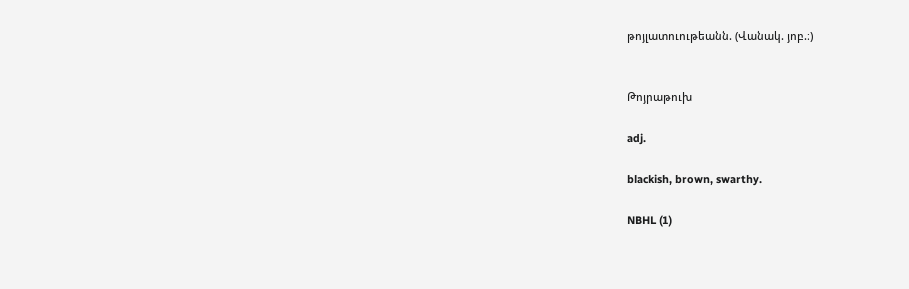թոյլատուութեանն. (Վանակ. յոբ.։)


Թոյրաթուխ

adj.

blackish, brown, swarthy.

NBHL (1)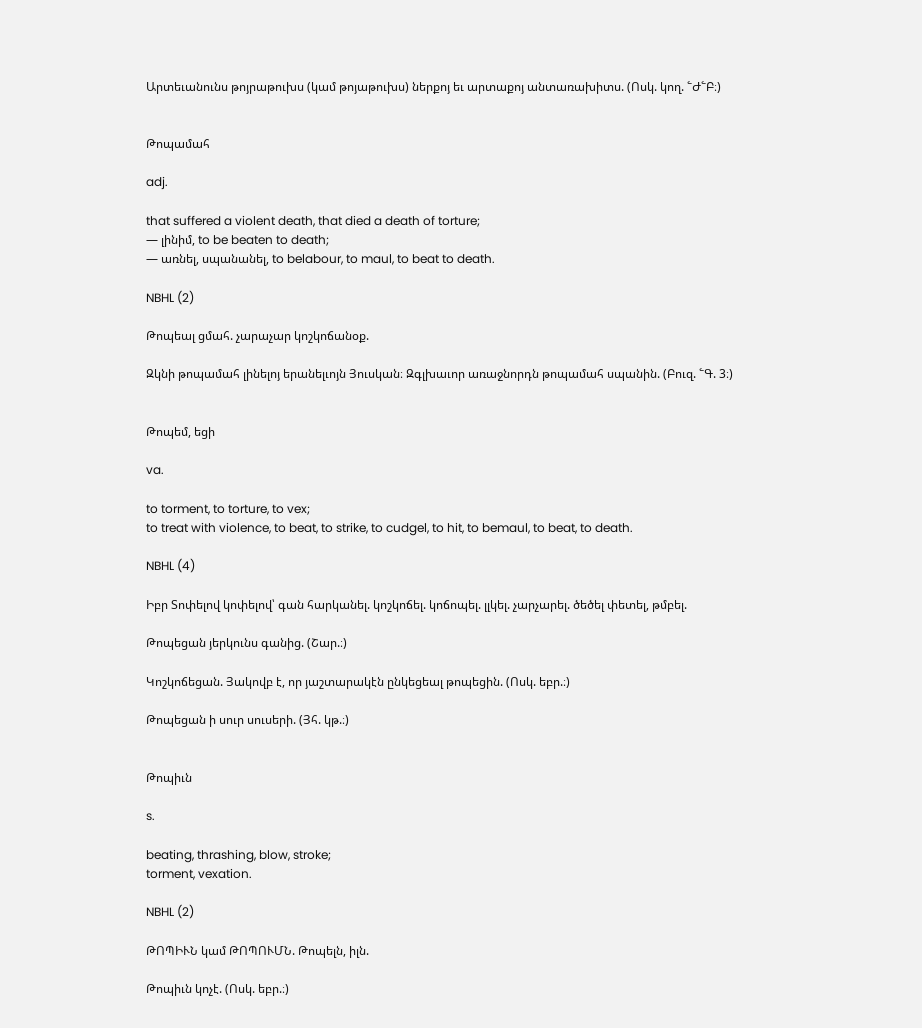Արտեւանունս թոյրաթուխս (կամ թոյաթուխս) ներքոյ եւ արտաքոյ անտառախիտս. (Ոսկ. կող. ՟Ժ՟Բ։)


Թոպամահ

adj.

that suffered a violent death, that died a death of torture;
— լինիմ, to be beaten to death;
— առնել, սպանանել, to belabour, to maul, to beat to death.

NBHL (2)

Թոպեալ ցմահ. չարաչար կոշկոճանօք.

Զկնի թոպամահ լինելոյ երանելւոյն Յուսկան։ Զգլխաւոր առաջնորդն թոպամահ սպանին. (Բուզ. ՟Գ. 3։)


Թոպեմ, եցի

va.

to torment, to torture, to vex;
to treat with violence, to beat, to strike, to cudgel, to hit, to bemaul, to beat, to death.

NBHL (4)

Իբր Տոփելով կոփելով՝ գան հարկանել. կոշկոճել. կոճոպել. լլկել. չարչարել. ծեծել փետել, թմբել.

Թոպեցան յերկունս գանից. (Շար.։)

Կոշկոճեցան. Յակովբ է, որ յաշտարակէն ընկեցեալ թոպեցին. (Ոսկ. եբր.։)

Թոպեցան ի սուր սուսերի. (Յհ. կթ.։)


Թոպիւն

s.

beating, thrashing, blow, stroke;
torment, vexation.

NBHL (2)

ԹՈՊԻՒՆ կամ ԹՈՊՈՒՄՆ. Թոպելն, իլն.

Թոպիւն կոչէ. (Ոսկ. եբր.։)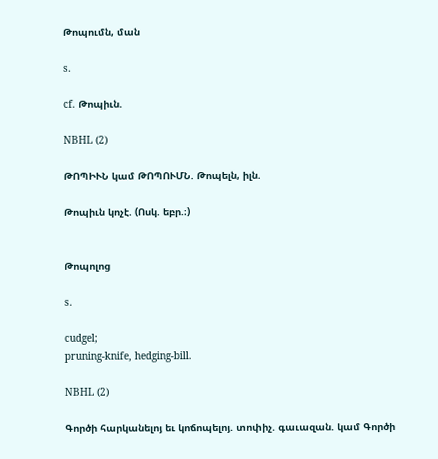Թոպումն, ման

s.

cf. Թոպիւն.

NBHL (2)

ԹՈՊԻՒՆ կամ ԹՈՊՈՒՄՆ. Թոպելն, իլն.

Թոպիւն կոչէ. (Ոսկ. եբր.։)


Թոպոլոց

s.

cudgel;
pruning-knife, hedging-bill.

NBHL (2)

Գործի հարկանելոյ եւ կոճոպելոյ. տոփիչ. գաւազան. կամ Գործի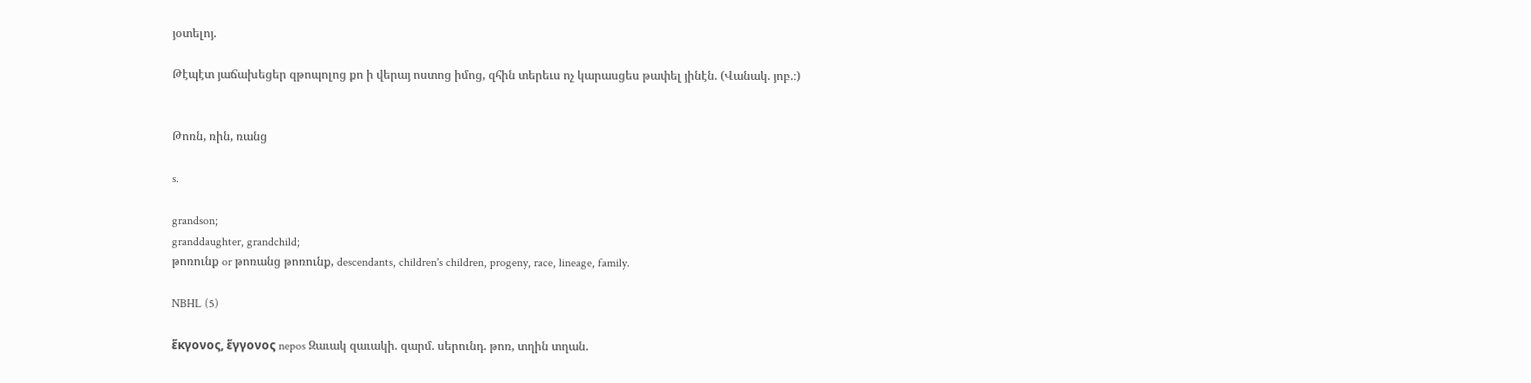յօտելոյ.

Թէպէտ յաճախեցեր զթոպոլոց քո ի վերայ ոստոց իմոց, զհին տերեւս ոչ կարասցես թափել յինէն. (Վանակ. յոբ.։)


Թոռն, ռին, ռանց

s.

grandson;
granddaughter, grandchild;
թոռունք or թոռանց թոռունք, descendants, children's children, progeny, race, lineage, family.

NBHL (5)

ἕκγονος, ἕγγονος nepos Զաւակ զաւակի. զարմ. սերունդ. թոռ, տղին տղան.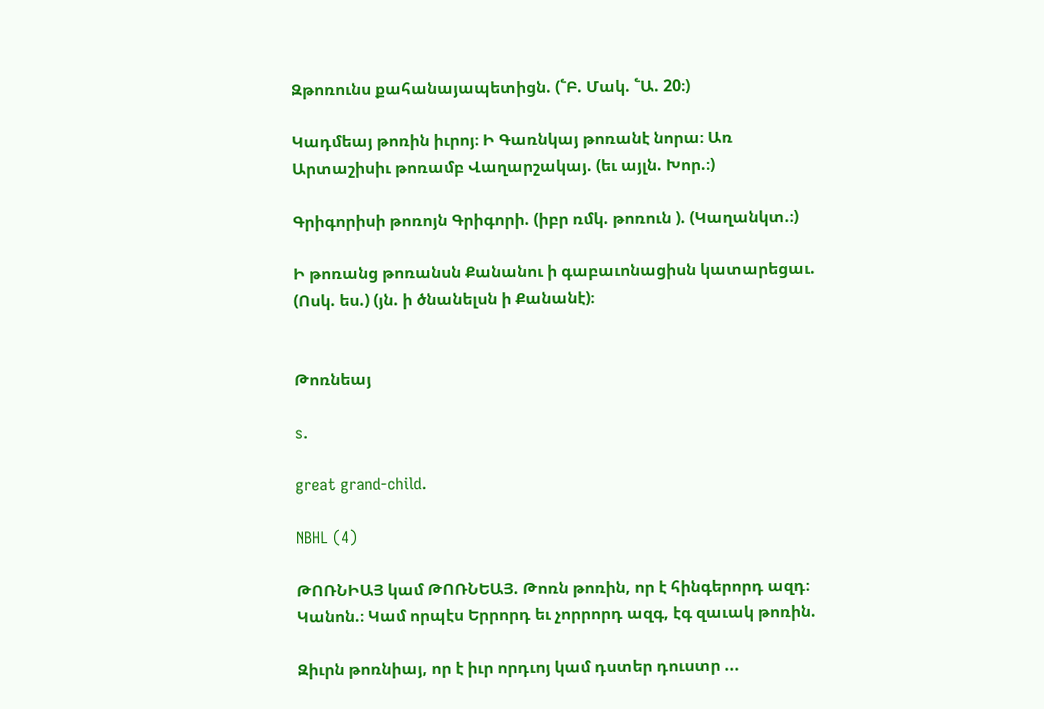Զթոռունս քահանայապետիցն. (՟Բ. Մակ. ՟Ա. 20։)

Կադմեայ թոռին իւրոյ։ Ի Գառնկայ թոռանէ նորա։ Առ Արտաշիսիւ թոռամբ Վաղարշակայ. (եւ այլն. Խոր.։)

Գրիգորիսի թոռոյն Գրիգորի. (իբր ռմկ. թոռուն ). (Կաղանկտ.։)

Ի թոռանց թոռանսն Քանանու ի գաբաւոնացիսն կատարեցաւ. (Ոսկ. ես.) (յն. ի ծնանելսն ի Քանանէ)։


Թոռնեայ

s.

great grand-child.

NBHL (4)

ԹՈՌՆԻԱՅ կամ ԹՈՌՆԵԱՅ. Թոռն թոռին, որ է հինգերորդ ազդ։ Կանոն.։ Կամ որպէս Երրորդ եւ չորրորդ ազգ, էգ զաւակ թոռին.

Զիւրն թոռնիայ, որ է իւր որդւոյ կամ դստեր դուստր ...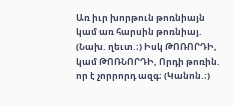Առ իւր խորթուն թոռնիայն կամ առ հարսին թոռնիայ. (Նախ. ղեւտ.։) Իսկ ԹՈՌՈՐԴԻ, կամ ԹՈՌՆՈՐԴԻ, Որդի թոռին. որ է չորրորդ ազգ։ (Կանոն.։)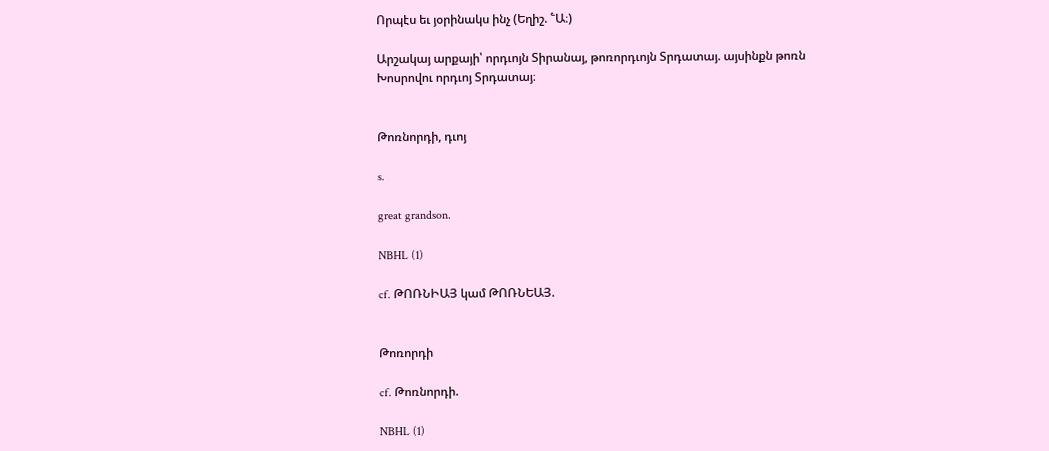Որպէս եւ յօրինակս ինչ (Եղիշ. ՟Ա։)

Արշակայ արքայի՝ որդւոյն Տիրանայ, թոռորդւոյն Տրդատայ. այսինքն թոռն Խոսրովու որդւոյ Տրդատայ։


Թոռնորդի, դւոյ

s.

great grandson.

NBHL (1)

cf. ԹՈՌՆԻԱՅ կամ ԹՈՌՆԵԱՅ.


Թոռորդի

cf. Թոռնորդի.

NBHL (1)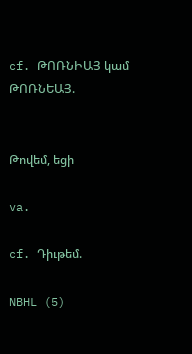cf. ԹՈՌՆԻԱՅ կամ ԹՈՌՆԵԱՅ.


Թովեմ, եցի

va.

cf. Դիւթեմ.

NBHL (5)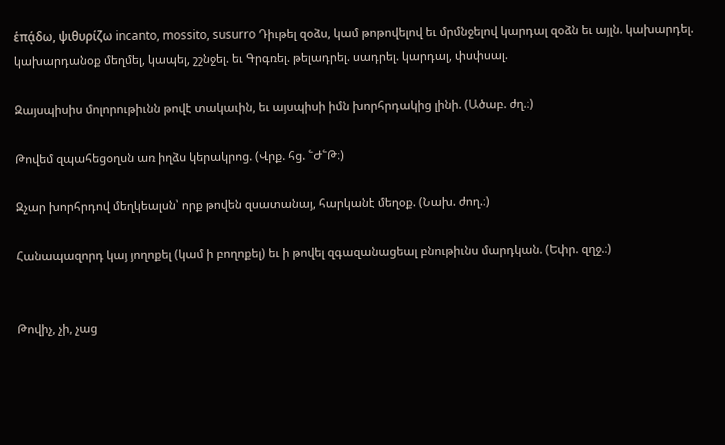ἑπᾴδω, ψιθυρίζω incanto, mossito, susurro Դիւթել զօձս, կամ թոթովելով եւ մրմնջելով կարդալ զօձն եւ այլն. կախարդել. կախարդանօք մեղմել, կապել, շշնջել. եւ Գրգռել. թելադրել. սադրել. կարդալ, փսփսալ.

Զայսպիսիս մոլորութիւնն թովէ տակաւին, եւ այսպիսի իմն խորհրդակից լինի. (Ածաբ. ժղ.։)

Թովեմ զպահեցօղսն առ իղձս կերակրոց. (Վրք. հց. ՟Ժ՟Թ։)

Զչար խորհրդով մեղկեալսն՝ որք թովեն զսատանայ, հարկանէ մեղօք. (Նախ. ժող.։)

Հանապազորդ կայ յողոքել (կամ ի բողոքել) եւ ի թովել զգազանացեալ բնութիւնս մարդկան. (Եփր. զղջ.։)


Թովիչ, չի, չաց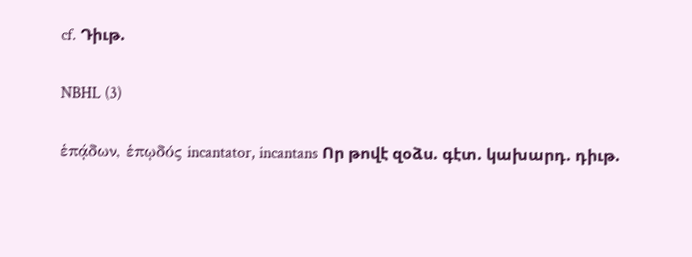cf. Դիւթ.

NBHL (3)

ἑπᾴδων, ἑπῳδός incantator, incantans Որ թովէ զօձս. գէտ. կախարդ. դիւթ.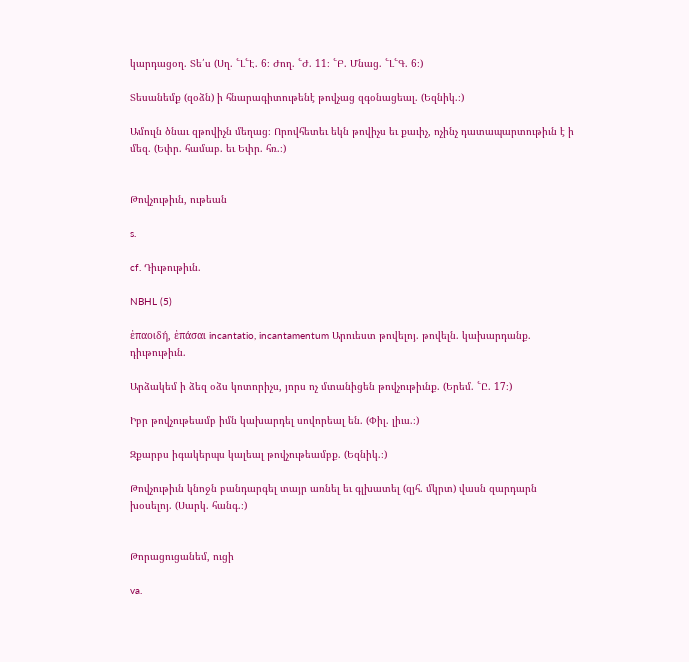կարդացօղ. Տե՛ս (Սղ. ՟Լ՟Է. 6։ Ժող. ՟Ժ. 11։ ՟Բ. Մնաց. ՟Լ՟Գ. 6։)

Տեսանեմք (զօձն) ի հնարագիտութենէ թովչաց զգօնացեալ. (Եզնիկ.։)

Ամուլն ծնաւ զթովիչն մեղաց։ Որովհետեւ եկն թովիչս եւ քաւիչ, ոչինչ դատապարտութիւն է ի մեզ. (Եփր. համաբ. եւ Եփր. հռ.։)


Թովչութիւն, ութեան

s.

cf. Դիւթութիւն.

NBHL (5)

ἑπαοιδή, ἑπάσαι incantatio, incantamentum Արուեստ թովելոյ. թովելն. կախարդանք. դիւթութիւն.

Արձակեմ ի ձեզ օձս կոտորիչս, յորս ոչ մտանիցեն թովչութիւնք. (Երեմ. ՟Ը. 17։)

Իբր թովչութեամբ իմն կախարդել սովորեալ են. (Փիլ. լիւս.։)

Զքարբս իգակերպս կալեալ թովչութեամբք. (Եզնիկ.։)

Թովչութիւն կնոջն բանդարգել տայր առնել եւ գլխատել (զյհ. մկրտ) վասն զարդարն խօսելոյ. (Սարկ. հանգ.։)


Թորացուցանեմ, ուցի

va.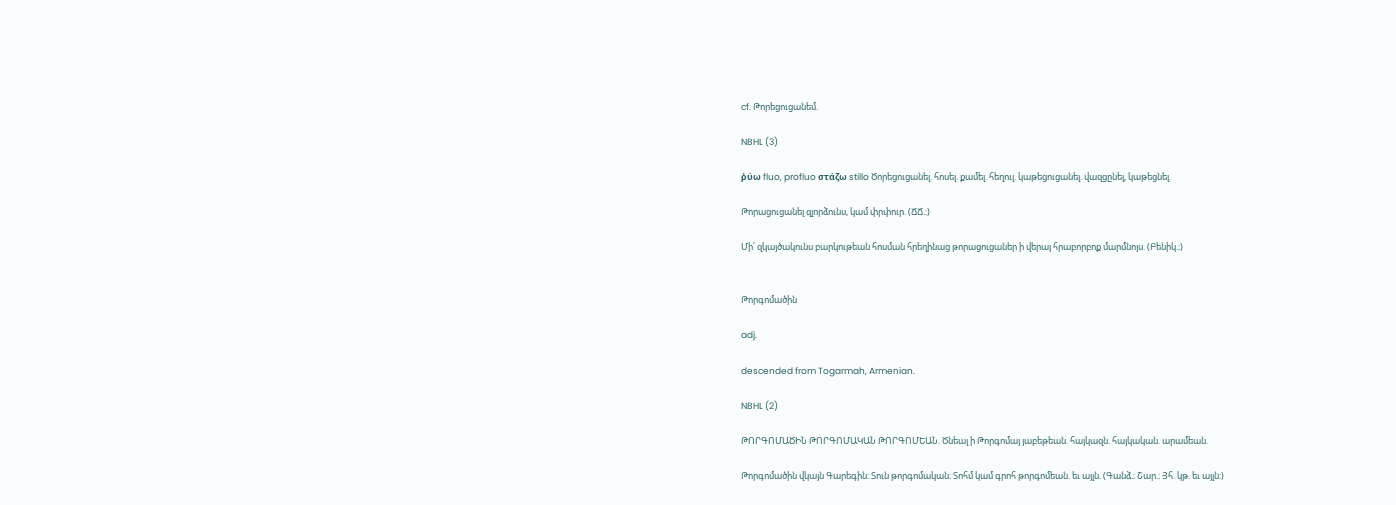cf. Թորեցուցանեմ.

NBHL (3)

ῤύω fluo, profluo στάζω stillo Ծորեցուցանել. հոսել. քամել. հեղուլ. կաթեցուցանել. վազցընել, կաթեցնել.

Թորացուցանել զլորձունս, կամ փրփուր. (ՃՃ.։)

Մի՛ զկայծակունս բարկութեան հոսման հրեղինաց թորացուցաներ ի վերայ հրաբորբոք մարմնոյս. (Բենիկ.։)


Թորգոմածին

adj.

descended from Togarmah, Armenian.

NBHL (2)

ԹՈՐԳՈՄԱԾԻՆ ԹՈՐԳՈՄԱԿԱՆ ԹՈՐԳՈՄԵԱՆ. Ծնեալ ի Թորգոմայ յաբեթեան. հայկազն. հայկական. արամեան.

Թորգոմածին վկայն Գարեգին։ Տուն թորգոմական։ Տոհմ կամ գրոհ թորգոմեան. եւ այլն. (Գանձ.։ Շար.։ Յհ. կթ. եւ այլն։)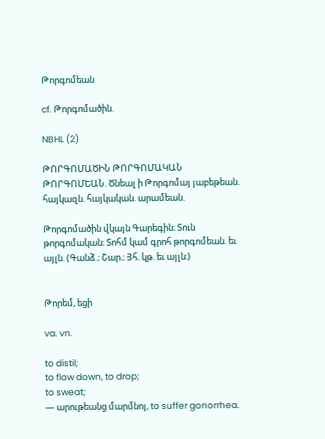Թորգոմեան

cf. Թորգոմածին.

NBHL (2)

ԹՈՐԳՈՄԱԾԻՆ ԹՈՐԳՈՄԱԿԱՆ ԹՈՐԳՈՄԵԱՆ. Ծնեալ ի Թորգոմայ յաբեթեան. հայկազն. հայկական. արամեան.

Թորգոմածին վկայն Գարեգին։ Տուն թորգոմական։ Տոհմ կամ գրոհ թորգոմեան. եւ այլն. (Գանձ.։ Շար.։ Յհ. կթ. եւ այլն։)


Թորեմ, եցի

va. vn.

to distil;
to flow down, to drop;
to sweat;
— արութեանց մարմնոյ, to suffer gonorrhea.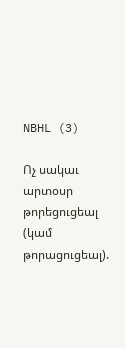NBHL (3)

Ոչ սակաւ արտօսր թորեցուցեալ (կամ թորացուցեալ).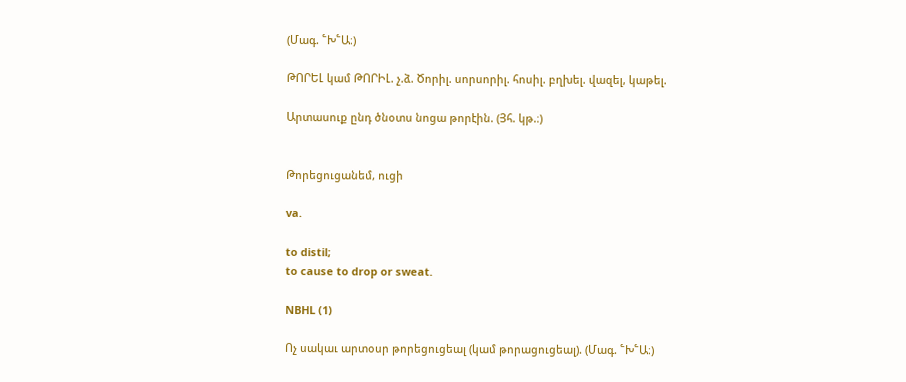(Մագ. ՟Խ՟Ա։)

ԹՈՐԵԼ կամ ԹՈՐԻԼ. չ.ձ. Ծորիլ. սորսորիլ. հոսիլ. բղխել. վազել, կաթել.

Արտասուք ընդ ծնօտս նոցա թորէին. (Յհ. կթ.։)


Թորեցուցանեմ, ուցի

va.

to distil;
to cause to drop or sweat.

NBHL (1)

Ոչ սակաւ արտօսր թորեցուցեալ (կամ թորացուցեալ). (Մագ. ՟Խ՟Ա։)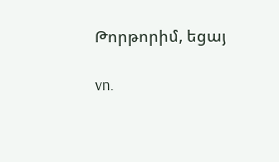Թորթորիմ, եցայ

vn.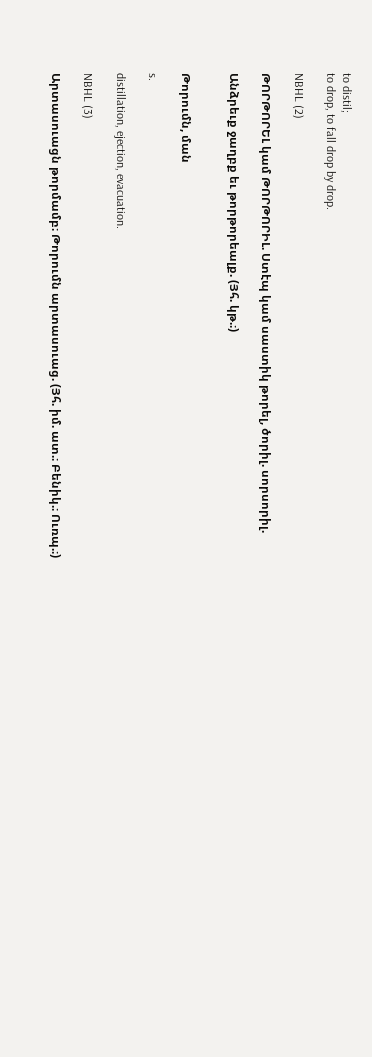to distil;
to drop, to fall drop by drop.

NBHL (2)

ԹՈՐԹՈՐԵԼ կամ ԹՈՐԹՈՐԻԼ. Ստէպ կամ սաստիկ թորել, ծորիլ. սորսորիլ.

Անձրեւք ջաղբք եւ թորթորեալք. (Յհ. կթ.։)


Թորումն, ման

s.

distillation, ejection, evacuation.

NBHL (3)

Արտասուացն թորմամբ։ Թորումն արտասուաց. (Յհ. իմ. ատ.։ Բենիկ.։ Ուռպ.։)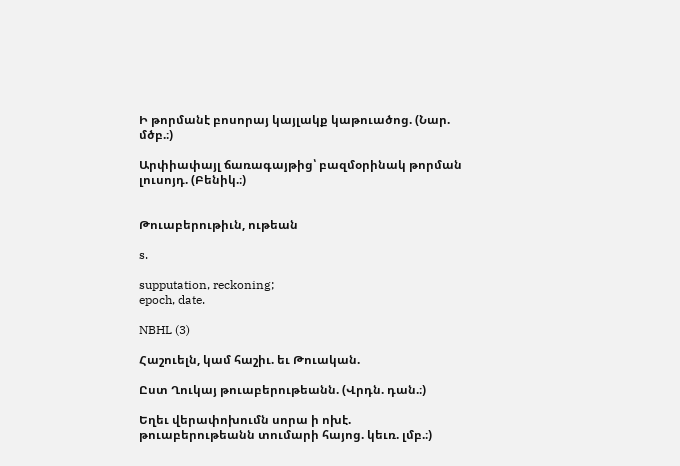Ի թորմանէ բոսորայ կայլակք կաթուածոց. (Նար. մծբ.։)

Արփիափայլ ճառագայթից՝ բազմօրինակ թորման լուսոյդ. (Բենիկ.։)


Թուաբերութիւն, ութեան

s.

supputation, reckoning;
epoch, date.

NBHL (3)

Հաշուելն, կամ հաշիւ. եւ Թուական.

Ըստ Ղուկայ թուաբերութեանն. (Վրդն. դան.։)

Եղեւ վերափոխումն սորա ի ոխէ. թուաբերութեանն տումարի հայոց. կեւռ. լմբ.։)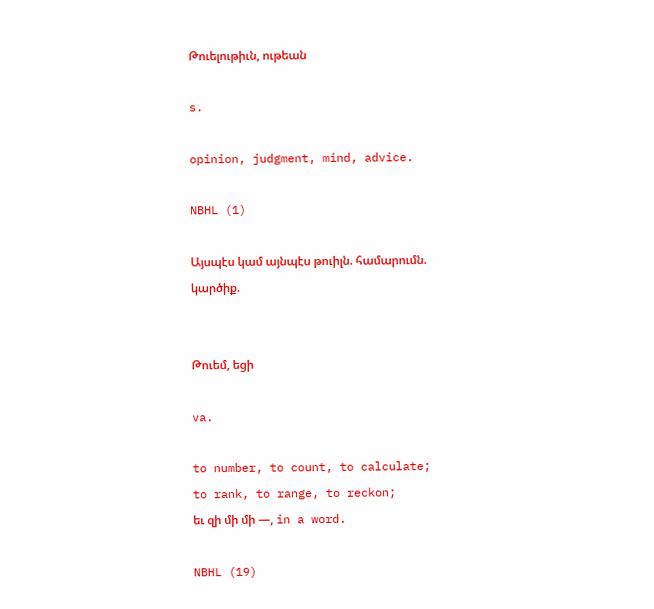Թուելութիւն, ութեան

s.

opinion, judgment, mind, advice.

NBHL (1)

Այսպէս կամ այնպէս թուիլն. համարումն. կարծիք.


Թուեմ, եցի

va.

to number, to count, to calculate;
to rank, to range, to reckon;
եւ զի մի մի —, in a word.

NBHL (19)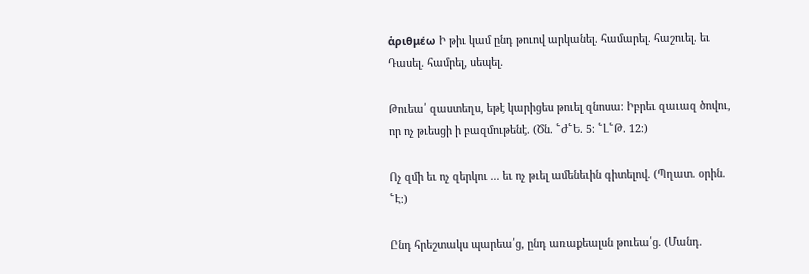ἁριθμέω Ի թիւ կամ ընդ թուով արկանել. համարել. հաշուել. եւ Դասել. համրել, սեպել.

Թուեա՛ զաստեղս, եթէ կարիցես թուել զնոսա։ Իբրեւ զաւազ ծովու, որ ոչ թւեսցի ի բազմութենէ. (Ծն. ՟Ժ՟Ե. 5։ ՟Լ՟Թ. 12։)

Ոչ զմի եւ ոչ զերկու ... եւ ոչ թւել ամենեւին գիտելով. (Պղատ. օրին. ՟Է։)

Ընդ հրեշտակս պարեա՛ց, ընդ առաքեալսն թուեա՛ց. (Մանդ.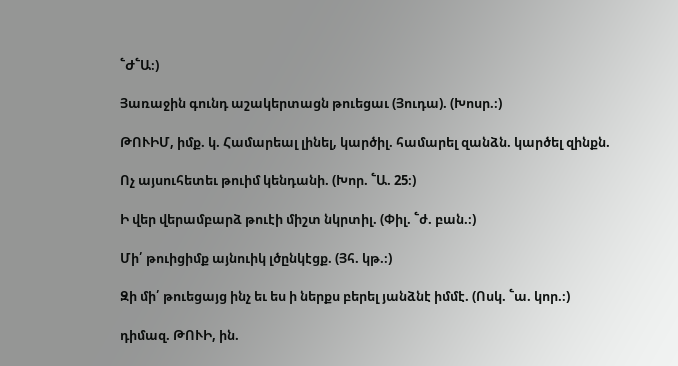՟Ժ՟Ա։)

Յառաջին գունդ աշակերտացն թուեցաւ (Յուդա). (Խոսր.։)

ԹՈՒԻՄ, իմք. կ. Համարեալ լինել, կարծիլ. համարել զանձն. կարծել զինքն.

Ոչ այսուհետեւ թուիմ կենդանի. (Խոր. ՟Ա. 25։)

Ի վեր վերամբարձ թուէի միշտ նկրտիլ. (Փիլ. ՟ժ. բան.։)

Մի՛ թուիցիմք այնուիկ լծընկէցք. (Յհ. կթ.։)

Զի մի՛ թուեցայց ինչ եւ ես ի ներքս բերել յանձնէ իմմէ. (Ոսկ. ՟ա. կոր.։)

դիմազ. ԹՈՒԻ, ին.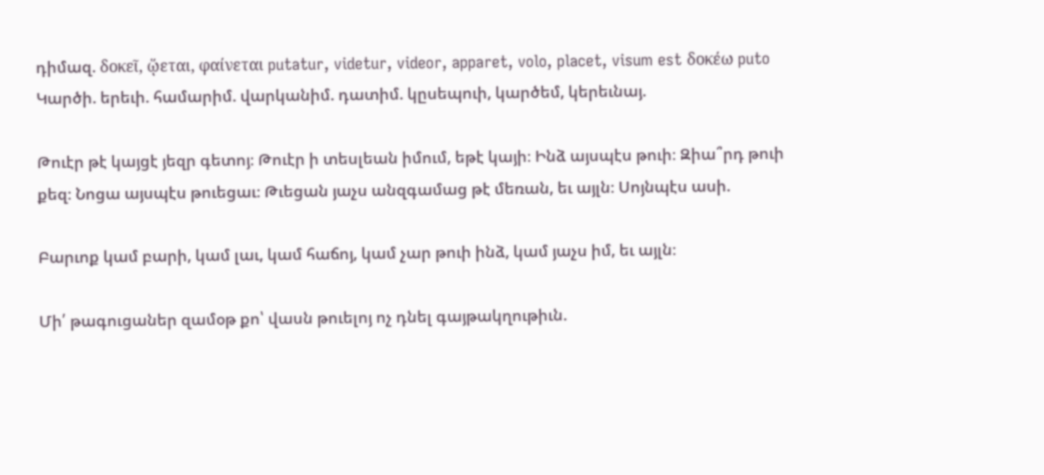դիմազ. δοκεῖ, ᾥεται, φαίνεται putatur, videtur, videor, apparet, volo, placet, visum est δοκέω puto Կարծի. երեւի. համարիմ. վարկանիմ. դատիմ. կըսեպուի, կարծեմ, կերեւնայ.

Թուէր թէ կայցէ յեզր գետոյ։ Թուէր ի տեսլեան իմում, եթէ կայի։ Ինձ այսպէս թուի։ Զիա՞րդ թուի քեզ։ Նոցա այսպէս թուեցաւ։ Թւեցան յաչս անզգամաց թէ մեռան, եւ այլն։ Սոյնպէս ասի.

Բարւոք կամ բարի, կամ լաւ, կամ հաճոյ, կամ չար թուի ինձ, կամ յաչս իմ, եւ այլն։

Մի՛ թագուցաներ զամօթ քո՝ վասն թուելոյ ոչ դնել գայթակղութիւն.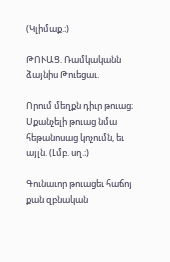(Կլիմաք.։)

ԹՈՒԱՑ. Ռամկականն ձայնիս Թուեցաւ.

Որում մեղքն դիւր թուաց։ Սքանչելի թուաց նմա հեթանոսաց կոչումն, եւ այլն. (Լմբ. սղ.։)

Գունաւոր թուացեւ հաճոյ քան զբնական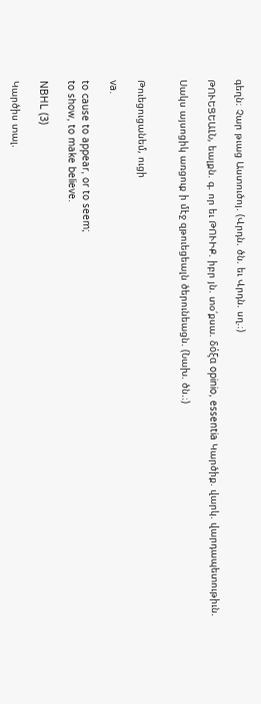գեղն։ Չար թւաց Աստուծոյ. (Վրդն. ծն. եւ Վրդն. սղ.։)

ԹՈՒԵՑԵԱԼՆ, եալքն. գ. որ եւ ԹՈՒԻՔ. իբր յն. տօ՛քսա. δόξα opinio, essentia Կարծիք. վարկ. վարդապետութիւն.

Սակս այսոցիկ առցուք ի մէջ զթուեցեալն ծերունեացն. (Նախ. ծն.։)


Թուեցուցանեմ, ուցի

va.

to cause to appear, or to seem;
to show, to make believe.

NBHL (3)

Կարծիս տալ.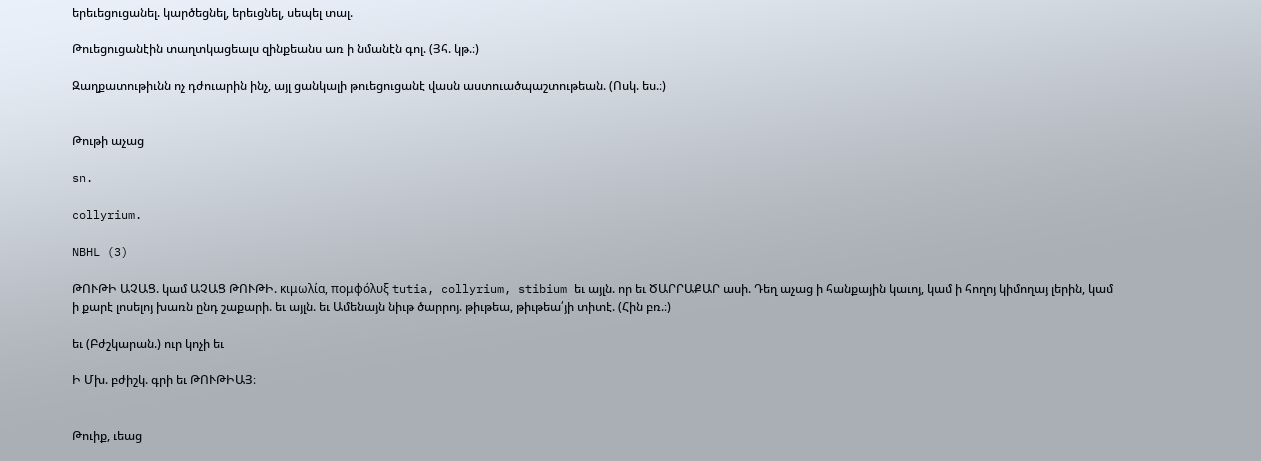երեւեցուցանել. կարծեցնել, երեւցնել, սեպել տալ.

Թուեցուցանէին տաղտկացեալս զինքեանս առ ի նմանէն գոլ. (Յհ. կթ.։)

Զաղքատութիւնն ոչ դժուարին ինչ, այլ ցանկալի թուեցուցանէ վասն աստուածպաշտութեան. (Ոսկ. ես.։)


Թութի աչաց

sn.

collyrium.

NBHL (3)

ԹՈՒԹԻ ԱՉԱՑ. կամ ԱՉԱՑ ԹՈՒԹԻ. κιμωλία, πομφόλυξ tutia, collyrium, stibium եւ այլն. որ եւ ԾԱՐՐԱՔԱՐ ասի. Դեղ աչաց ի հանքային կաւոյ, կամ ի հողոյ կիմողայ լերին, կամ ի քարէ լոսելոյ խառն ընդ շաքարի. եւ այլն. եւ Ամենայն նիւթ ծարրոյ. թիւթեա, թիւթեա՛յի տիտէ. (Հին բռ.։)

եւ (Բժշկարան.) ուր կոչի եւ

Ի Մխ. բժիշկ. գրի եւ ԹՈՒԹԻԱՅ։


Թուիք, ւեաց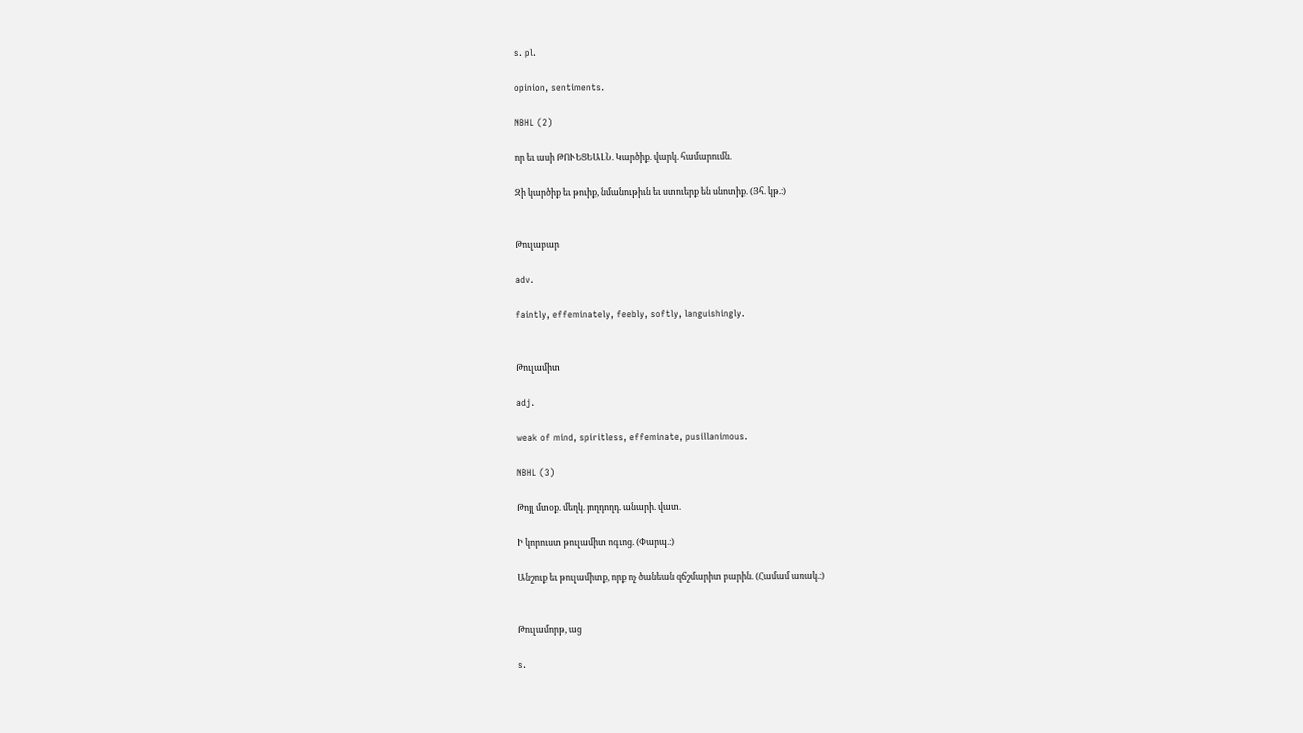s. pl.

opinion, sentiments.

NBHL (2)

որ եւ ասի ԹՈՒԵՑԵԱԼՆ. Կարծիք. վարկ. համարումն.

Զի կարծիք եւ թուիք, նմանութիւն եւ ստուերք են սնոտիք. (Յհ. կթ.։)


Թուլաբար

adv.

faintly, effeminately, feebly, softly, languishingly.


Թուլամիտ

adj.

weak of mind, spiritless, effeminate, pusillanimous.

NBHL (3)

Թոյլ մտօք. մեղկ. յողդողդ. անարի. վատ.

Ի կորուստ թուլամիտ ոգւոց. (Փարպ.։)

Անշուք եւ թուլամիտք, որք ոչ ծանեան զճշմարիտ բարին. (Համամ առակ.։)


Թուլամորթ, աց

s.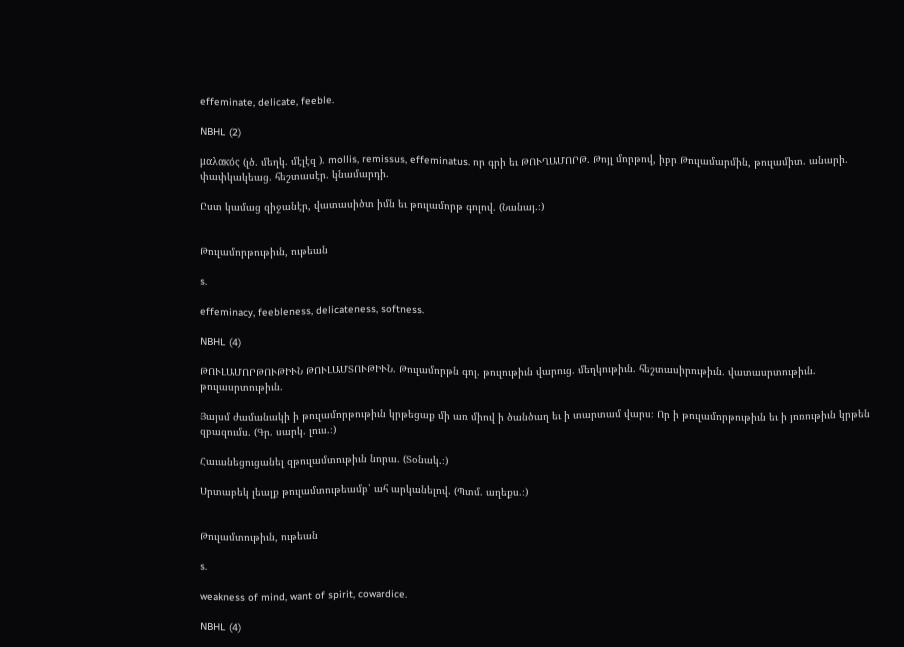effeminate, delicate, feeble.

NBHL (2)

μαλακός (լծ. մեղկ. մէլէզ ). mollis, remissus, effeminatus. որ գրի եւ ԹՈՒՂԱՄՈՐԹ. Թոյլ մորթով, իբր Թուլամարմին, թուլամիտ. անարի. փափկակեաց. հեշտասէր. կնամարդի.

Ըստ կամաց զիջանէր, վատասիծտ իմն եւ թուլամորթ գոլով. (Նանայ.։)


Թուլամորթութիւն, ութեան

s.

effeminacy, feebleness, delicateness, softness.

NBHL (4)

ԹՈՒԼԱՄՈՐԹՈՒԹԻՒՆ ԹՈՒԼԱՄՏՈՒԹԻՒՆ. Թուլամորթն գոլ. թուլութիւն վարուց. մեղկութիւն. հեշտասիրութիւն. վատասրտութիւն. թուլասրտութիւն.

Յայսմ ժամանակի ի թուլամորթութիւն կրթեցաք մի առ միով ի ծանծաղ եւ ի տարտամ վարս։ Որ ի թուլամորթութիւն եւ ի յոռութիւն կրթեն զբազումս. (Գր. սարկ. լուս.։)

Հաւանեցուցանել զթուլամտութիւն նորա. (Տօնակ.։)

Սրտաբեկ լեալք թուլամտութեամբ՝ ահ արկանելով. (Պտմ. աղեքս.։)


Թուլամտութիւն, ութեան

s.

weakness of mind, want of spirit, cowardice.

NBHL (4)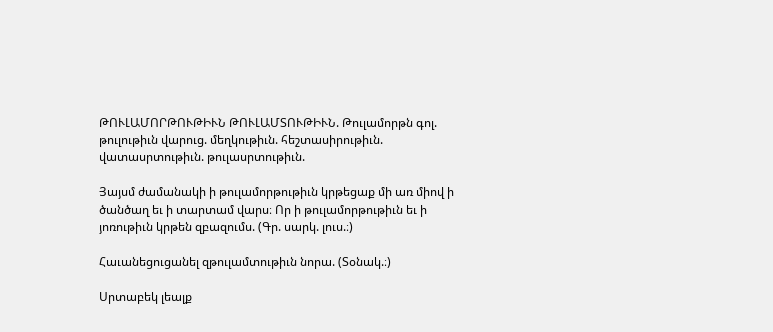ԹՈՒԼԱՄՈՐԹՈՒԹԻՒՆ ԹՈՒԼԱՄՏՈՒԹԻՒՆ. Թուլամորթն գոլ. թուլութիւն վարուց. մեղկութիւն. հեշտասիրութիւն. վատասրտութիւն. թուլասրտութիւն.

Յայսմ ժամանակի ի թուլամորթութիւն կրթեցաք մի առ միով ի ծանծաղ եւ ի տարտամ վարս։ Որ ի թուլամորթութիւն եւ ի յոռութիւն կրթեն զբազումս. (Գր. սարկ. լուս.։)

Հաւանեցուցանել զթուլամտութիւն նորա. (Տօնակ.։)

Սրտաբեկ լեալք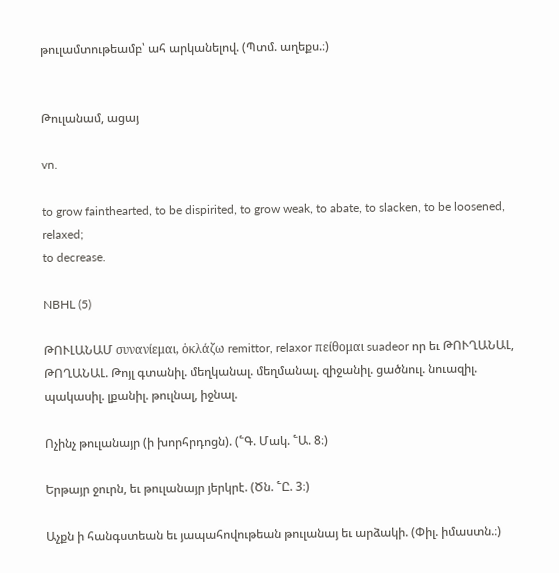թուլամտութեամբ՝ ահ արկանելով. (Պտմ. աղեքս.։)


Թուլանամ, ացայ

vn.

to grow fainthearted, to be dispirited, to grow weak, to abate, to slacken, to be loosened, relaxed;
to decrease.

NBHL (5)

ԹՈՒԼԱՆԱՄ συνανίεμαι, ὁκλάζω remittor, relaxor πείθομαι suadeor որ եւ ԹՈՒՂԱՆԱԼ, ԹՈՂԱՆԱԼ. Թոյլ գտանիլ. մեղկանալ. մեղմանալ. զիջանիլ. ցածնուլ. նուազիլ. պակասիլ. լքանիլ. թուլնալ, իջնալ.

Ոչինչ թուլանայր (ի խորհրդոցն). (՟Գ. Մակ. ՟Ա. 8։)

Երթայր ջուրն, եւ թուլանայր յերկրէ. (Ծն. ՟Ը. 3։)

Աչքն ի հանգստեան եւ յապահովութեան թուլանայ եւ արձակի. (Փիլ. իմաստն.։)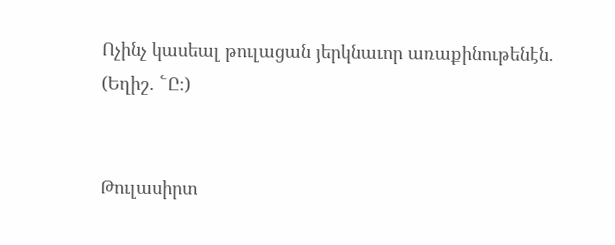Ոչինչ կասեալ թուլացան յերկնաւոր առաքինութենէն. (Եղիշ. ՟Ը։)


Թուլասիրտ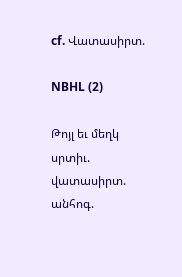cf. Վատասիրտ.

NBHL (2)

Թոյլ եւ մեղկ սրտիւ. վատասիրտ. անհոգ.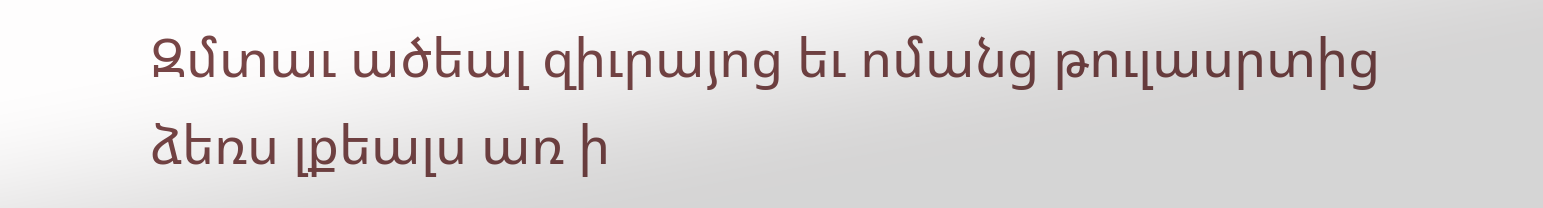Զմտաւ ածեալ զիւրայոց եւ ոմանց թուլասրտից ձեռս լքեալս առ ի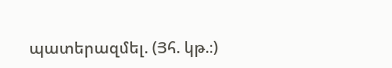պատերազմել. (Յհ. կթ.։)